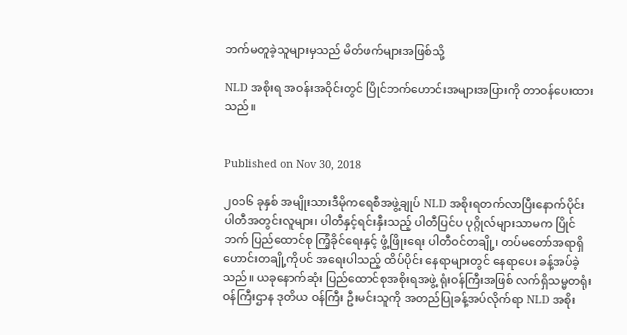ဘက်မတူခဲ့သူများမှသည် မိတ်ဖက်များအဖြစ်သို့

NLD အစိုးရ အဝန်းအဝိုင်းတွင် ပြိုင်ဘက်ဟောင်းအများအပြားကို တာဝန်ပေးထားသည်။


Published on Nov 30, 2018

၂၀၁၆ ခုနှစ် အမျိုးသားဒီမိုကရေစီအဖွဲ့ချုပ် NLD အစိုးရတက်လာပြီးနောက်ပိုင်း ပါတီအတွင်းလူများ၊ ပါတီနှင့်ရင်းနှီးသည့် ပါတီပြင်ပ ပုဂ္ဂိုလ်များသာမက ပြိုင်ဘက် ပြည်ထောင်စု ကြံ့ခိုင်ရေးနှင့် ဖွံ့ဖြိုးရေး ပါတီဝင်တချို့၊ တပ်မတော်အရာရှိဟောင်းတချို့ကိုပင် အရေးပါသည့် ထိပ်ပိုင်း နေရာများတွင် နေရာပေး ခန့်အပ်ခဲ့သည်။ ယခုနောက်ဆုံး ပြည်ထောင်စုအစိုးရအဖွဲ့ ရုံးဝန်ကြီးအဖြစ် လက်ရှိသမ္မတရုံးဝန်ကြီးဌာန ဒုတိယ ဝန်ကြီး ဦးမင်းသူကို အတည်ပြုခန့်အပ်လိုက်ရာ NLD အစိုး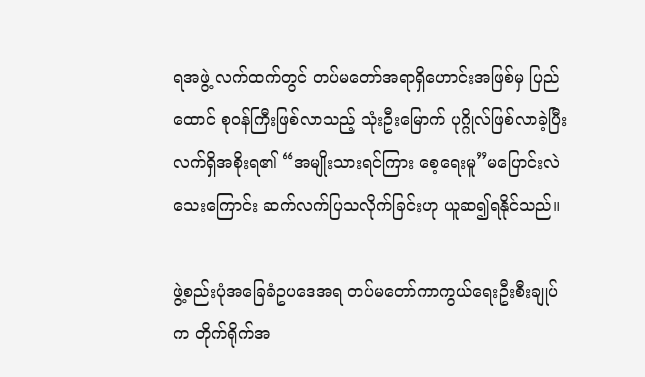ရအဖွဲ့ လက်ထက်တွင် တပ်မတော်အရာရှိဟောင်းအဖြစ်မှ ပြည်ထောင် စုဝန်ကြီးဖြစ်လာသည့် သုံးဦးမြောက် ပုဂ္ဂိုလ်ဖြစ်လာခဲ့ပြီး လက်ရှိအစိုးရ၏ “အမျိုးသားရင်ကြား စေ့ရေးမူ”မပြောင်းလဲသေးကြောင်း ဆက်လက်ပြသလိုက်ခြင်းဟု ယူဆ၍ရနိုင်သည်။

ဖွဲ့စည်းပုံအခြေခံဥပဒေအရ တပ်မတော်ကာကွယ်ရေးဦးစီးချုပ်က တိုက်ရိုက်အ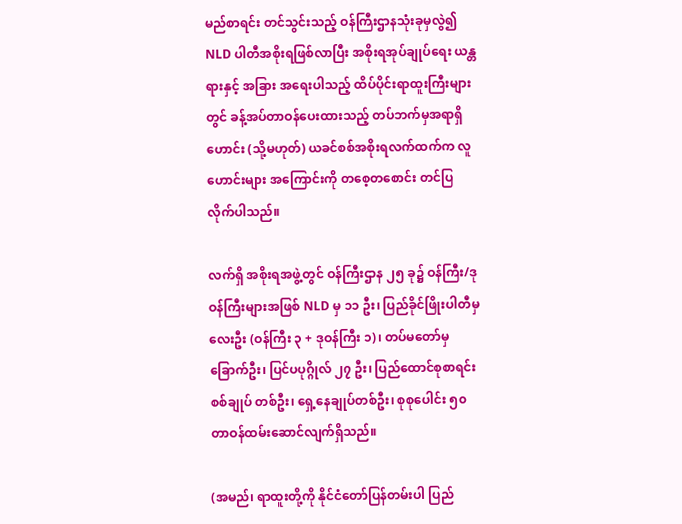မည်စာရင်း တင်သွင်းသည့် ဝန်ကြီးဌာနသုံးခုမှလွဲ၍ NLD ပါတီအစိုးရဖြစ်လာပြီး အစိုးရအုပ်ချုပ်ရေး ယန္တရားနှင့် အခြား အရေးပါသည့် ထိပ်ပိုင်းရာထူးကြီးများတွင် ခန့်အပ်တာဝန်ပေးထားသည့် တပ်ဘက်မှအရာရှိဟောင်း (သို့မဟုတ်) ယခင်စစ်အစိုးရလက်ထက်က လူဟောင်းများ အကြောင်းကို တစေ့တစောင်း တင်ပြလိုက်ပါသည်။

လက်ရှိ အစိုးရအဖွဲ့တွင် ဝန်ကြီးဌာန ၂၅ ခု၌ ဝန်ကြီး/ဒုဝန်ကြီးများအဖြစ် NLD မှ ၁၁ ဦး၊ ပြည်ခိုင်ဖြိုးပါတီမှ လေးဦး (ဝန်ကြီး ၃ + ဒုဝန်ကြီး ၁)၊ တပ်မတော်မှ ခြောက်ဦး၊ ပြင်ပပုဂ္ဂိုလ် ၂၇ ဦး၊ ပြည်ထောင်စုစာရင်းစစ်ချုပ် တစ်ဦး၊ ရှေ့နေချုပ်တစ်ဦး၊ စုစုပေါင်း ၅၀ တာဝန်ထမ်းဆောင်လျက်ရှိသည်။

(အမည်၊ ရာထူးတို့ကို နိုင်ငံတော်ပြန်တမ်းပါ ပြည်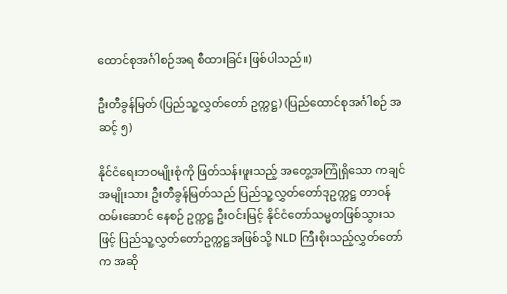ထောင်စုအင်္ဂါစဉ်အရ စီထားခြင်း ဖြစ်ပါသည်။)

ဦးတီခွန်မြတ် (ပြည်သူ့လွှတ်တော် ဥက္ကဋ္ဌ) (ပြည်ထောင်စုအင်္ဂါစဉ် အဆင့် ၅)

နိုင်ငံရေးဘဝမျိုးစုံကို ဖြတ်သန်းဖူးသည့် အတွေ့အကြုံရှိသော ကချင်အမျိုးသား ဦးတီခွန်မြတ်သည် ပြည်သူ့လွှတ်တော်ဒုဥက္ကဋ္ဌ တာဝန်ထမ်းဆောင် နေစဉ် ဥက္ကဋ္ဌ ဦးဝင်းမြင့် နိုင်ငံတော်သမ္မတဖြစ်သွားသဖြင့် ပြည်သူ့လွှတ်တော်ဥက္ကဋ္ဌအဖြစ်သို့ NLD ကြီးစိုးသည့်လွှတ်တော်က အဆို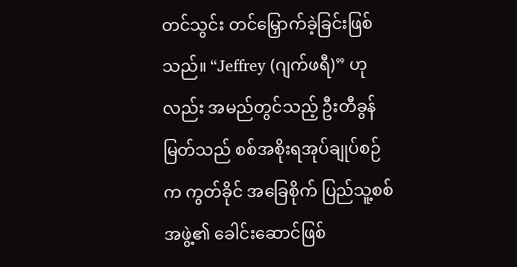တင်သွင်း တင်မြှောက်ခဲ့ခြင်းဖြစ်သည်။ “Jeffrey (ဂျက်ဖရီ)” ဟုလည်း အမည်တွင်သည့် ဦးတီခွန်မြတ်သည် စစ်အစိုးရအုပ်ချုပ်စဉ်က ကွတ်ခိုင် အခြေစိုက် ပြည်သူ့စစ်အဖွဲ့၏ ခေါင်းဆောင်ဖြစ်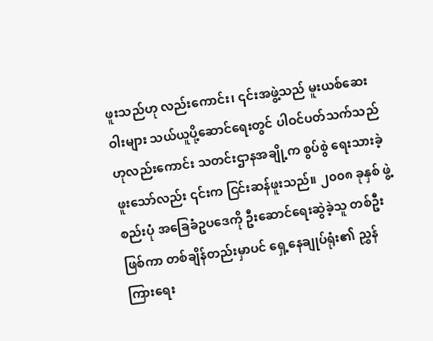ဖူးသည်ဟု လည်းကောင်း၊ ၎င်းအဖွဲ့သည် မူးယစ်ဆေးဝါးများ သယ်ယူပို့ဆောင်ရေးတွင် ပါဝင်ပတ်သက်သည် ဟုလည်းကောင်း သတင်းဌာနအချို့က စွပ်စွဲ ရေးသားခဲ့ဖူးသော်လည်း ၎င်းက ငြင်းဆန်ဖူးသည်။ ၂၀၀၈ ခုနှစ် ဖွဲ့စည်းပုံ အခြေခံဥပဒေကို ဦးဆောင်ရေးဆွဲခဲ့သူ တစ်ဦးဖြစ်ကာ တစ်ချိန်တည်းမှာပင် ရှေ့နေချုပ်ရုံး၏ ညွှန်ကြားရေး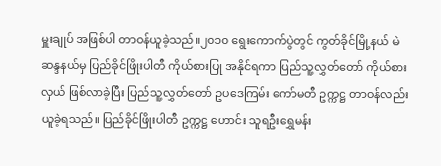မှူးချုပ် အဖြစ်ပါ တာဝန်ယူခဲ့သည်။၂၀၁၀ ရွေးကောက်ပွဲတွင် ကွတ်ခိုင်မြို့နယ် မဲဆန္ဒနယ်မှ ပြည်ခိုင်ဖြိုးပါတီ ကိုယ်စားပြု အနိုင်ရကာ ပြည်သူ့လွှတ်တော် ကိုယ်စားလှယ် ဖြစ်လာခဲ့ပြီး ပြည်သူ့လွှတ်တော် ဥပဒေကြမ်း ကော်မတီ ဥက္ကဋ္ဌ တာဝန်လည်း ယူခဲ့ရသည်။ ပြည်ခိုင်ဖြိုးပါတီ ဥက္ကဋ္ဌ ဟောင်း သူရဦးရွှေမန်း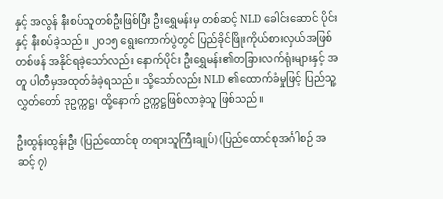နှင့် အလွန် နီးစပ်သူတစ်ဦးဖြစ်ပြီး ဦးရွှေမန်းမှ တစ်ဆင့် NLD ခေါင်းဆောင် ပိုင်းနှင့် နီးစပ်ခဲ့သည်။ ၂၀၁၅ ရွေးကောက်ပွဲတွင် ပြည်ခိုင်ဖြိုးကိုယ်စားလှယ်အဖြစ် တစ်ဖန် အနိုင်ရခဲ့သော်လည်း နောက်ပိုင်း ဦးရွှေမန်း၏တခြားလက်ရုံးများနှင့် အတူ ပါတီမှအထုတ်ခံခဲ့ရသည်။ သို့သော်လည်း NLD ၏ထောက်ခံမှုဖြင့် ပြည်သူ့လွှတ်တော် ဒုဥက္ကဋ္ဌ၊ ထို့နောက် ဥက္ကဋ္ဌဖြစ်လာခဲ့သူ ဖြစ်သည်။

ဦးထွန်းထွန်းဦး (ပြည်ထောင်စု တရားသူကြီးချုပ်) (ပြည်ထောင်စုအင်္ဂါစဉ် အဆင့် ၇)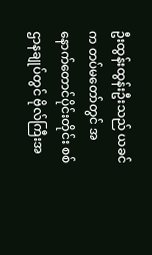ဦးထွန်းထွန်းဦးသည် ယခင်က တပ်မတော်တွင် အနောက်တောင်ပိုင်းတိုင်း စစ်ဌာနချုပ်တွင် ဗိုလ်ကြီးအ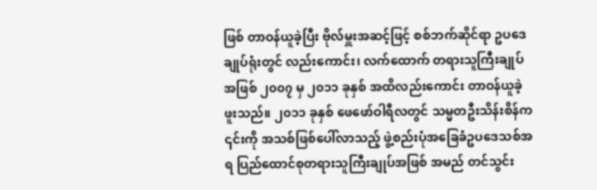ဖြစ် တာဝန်ယူခဲ့ပြီး ဗိုလ်မှူးအဆင့်ဖြင့် စစ်ဘက်ဆိုင်ရာ ဥပဒေချုပ်ရုံးတွင် လည်းကောင်း၊ လက်ထောက် တရားသူကြီးချုပ်အဖြစ် ၂၀၀၇ မှ ၂၀၁၁ ခုနှစ် အထိလည်းကောင်း တာဝန်ယူခဲ့ဖူးသည်။ ၂၀၁၁ ခုနှစ် ဖေဖော်ဝါရီလတွင် သမ္မတဦးသိန်းစိန်က ၎င်းကို အသစ်ဖြစ်ပေါ်လာသည့် ဖွဲ့စည်းပုံအခြေခံဥပဒေသစ်အရ ပြည်ထောင်စုတရားသူကြီးချုပ်အဖြစ် အမည် တင်သွင်း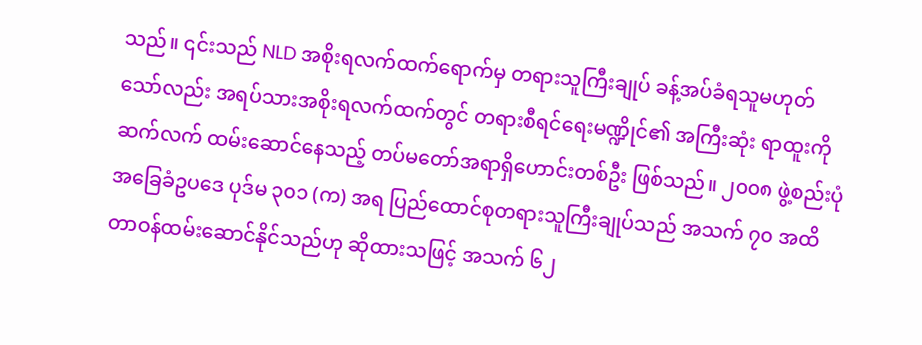သည်။ ၎င်းသည် NLD အစိုးရလက်ထက်ရောက်မှ တရားသူကြီးချုပ် ခန့်အပ်ခံရသူမဟုတ်သော်လည်း အရပ်သားအစိုးရလက်ထက်တွင် တရားစီရင်ရေးမဏ္ဍိုင်၏ အကြီးဆုံး ရာထူးကို ဆက်လက် ထမ်းဆောင်နေသည့် တပ်မတော်အရာရှိဟောင်းတစ်ဦး ဖြစ်သည်။ ၂၀၀၈ ဖွဲ့စည်းပုံအခြေခံဥပဒေ ပုဒ်မ ၃၀၁ (က) အရ ပြည်ထောင်စုတရားသူကြီးချုပ်သည် အသက် ၇၀ အထိ တာဝန်ထမ်းဆောင်နိုင်သည်ဟု ဆိုထားသဖြင့် အသက် ၆၂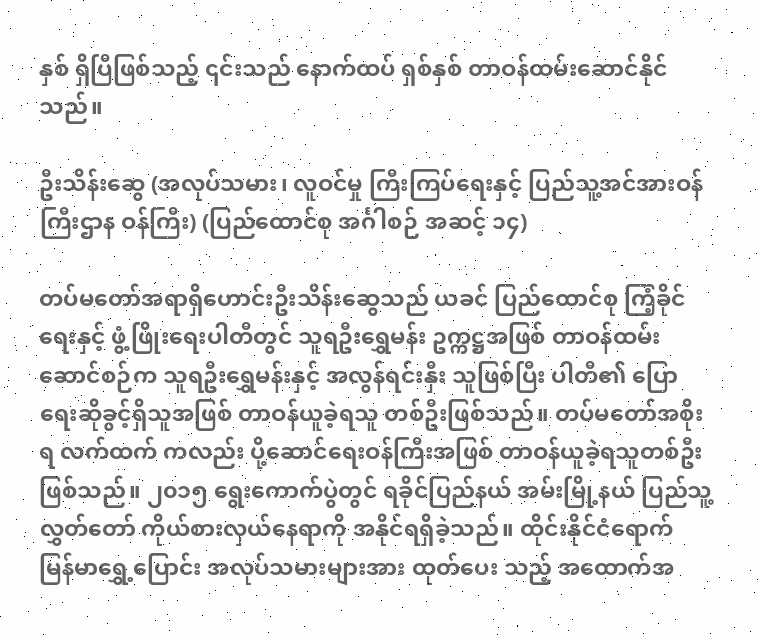နှစ် ရှိပြီဖြစ်သည့် ၎င်းသည် နောက်ထပ် ရှစ်နှစ် တာဝန်ထမ်းဆောင်နိုင်သည်။

ဦးသိန်းဆွေ (အလုပ်သမား၊ လူဝင်မှု ကြီးကြပ်ရေးနှင့် ပြည်သူ့အင်အားဝန်ကြီးဌာန ဝန်ကြီး) (ပြည်ထောင်စု အင်္ဂါစဉ် အဆင့် ၁၄)

တပ်မတော်အရာရှိဟောင်းဦးသိန်းဆွေသည် ယခင် ပြည်ထောင်စု ကြံ့ခိုင်ရေးနှင့် ဖွံ့ဖြိုးရေးပါတီတွင် သူရဦးရွှေမန်း ဥက္ကဋ္ဌအဖြစ် တာဝန်ထမ်းဆောင်စဉ်က သူရဦးရွှေမန်းနှင့် အလွန်ရင်းနှီး သူဖြစ်ပြီး ပါတီ၏ ပြောရေးဆိုခွင့်ရှိသူအဖြစ် တာဝန်ယူခဲ့ရသူ တစ်ဦးဖြစ်သည်။ တပ်မတော်အစိုးရ လက်ထက် ကလည်း ပို့ဆောင်ရေးဝန်ကြီးအဖြစ် တာဝန်ယူခဲ့ရသူတစ်ဦးဖြစ်သည်။ ၂၀၁၅ ရွေးကောက်ပွဲတွင် ရခိုင်ပြည်နယ် အမ်းမြို့နယ် ပြည်သူ့လွှတ်တော် ကိုယ်စားလှယ်နေရာကို အနိုင်ရရှိခဲ့သည်။ ထိုင်းနိုင်ငံရောက် မြန်မာရွှေ့ပြောင်း အလုပ်သမားများအား ထုတ်ပေး သည့် အထောက်အ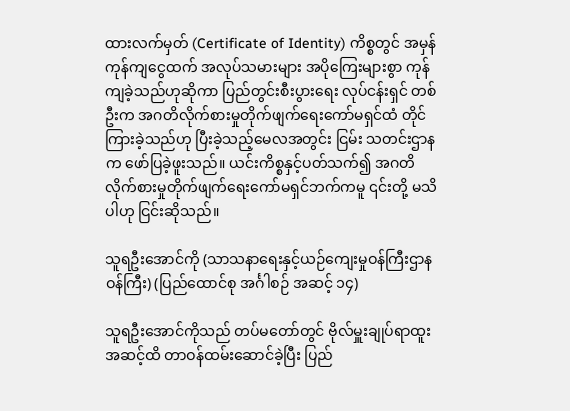ထားလက်မှတ် (Certificate of Identity) ကိစ္စတွင် အမှန် ကုန်ကျငွေထက် အလုပ်သမားများ အပိုကြေးများစွာ ကုန်ကျခဲ့သည်ဟုဆိုကာ ပြည်တွင်းစီးပွားရေး လုပ်ငန်းရှင် တစ်ဦးက အဂတိလိုက်စားမှုတိုက်ဖျက်ရေးကော်မရှင်ထံ တိုင်ကြားခဲ့သည်ဟု ပြီးခဲ့သည့်မေလအတွင်း ငြမ်း သတင်းဌာနက ဖော်ပြခဲ့ဖူးသည်။ ယင်းကိစ္စနှင့်ပတ်သက်၍ အဂတိလိုက်စားမှုတိုက်ဖျက်ရေးကော်မရှင်ဘက်ကမူ ၎င်းတို့ မသိပါဟု ငြင်းဆိုသည်။

သူရဦးအောင်ကို (သာသနာရေးနှင့်ယဉ်ကျေးမှုဝန်ကြီးဌာန ဝန်ကြီး) (ပြည်ထောင်စု အင်္ဂါစဉ် အဆင့် ၁၄)

သူရဦးအောင်ကိုသည် တပ်မတော်တွင် ဗိုလ်မှူးချုပ်ရာထူးအဆင့်ထိ တာဝန်ထမ်းဆောင်ခဲ့ပြီး ပြည်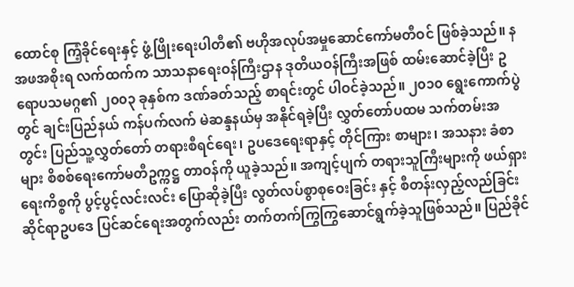ထောင်စု ကြံ့ခိုင်ရေးနှင့် ဖွံ့ဖြိုးရေးပါတီ၏ ဗဟိုအလုပ်အမှုဆောင်ကော်မတီဝင် ဖြစ်ခဲ့သည်။ နအဖအစိုးရ လက်ထက်က သာသနာရေးဝန်ကြီးဌာန ဒုတိယဝန်ကြီးအဖြစ် ထမ်းဆောင်ခဲ့ပြီး ဥရောပသမဂ္ဂ၏ ၂၀၀၃ ခုနှစ်က ဒဏ်ခတ်သည့် စာရင်းတွင် ပါဝင်ခဲ့သည်။ ၂၀၁၀ ရွေးကောက်ပွဲတွင် ချင်းပြည်နယ် ကန်ပက်လက် မဲဆန္ဒနယ်မှ အနိုင်ရခဲ့ပြီး လွှတ်တော်ပထမ သက်တမ်းအတွင်း ပြည်သူ့လွှတ်တော် တရားစီရင်ရေး၊ ဥပဒေရေးရာနှင့် တိုင်ကြား စာများ၊ အသနား ခံစာများ စိစစ်ရေးကော်မတီဥက္ကဋ္ဌ တာဝန်ကို ယူခဲ့သည်။ အကျင့်ပျက် တရားသူကြီးများကို ဖယ်ရှားရေးကိစ္စကို ပွင့်ပွင့်လင်းလင်း ပြောဆိုခဲ့ပြီး လွတ်လပ်စွာစုဝေးခြင်း နှင့် စီတန်းလှည့်လည်ခြင်းဆိုင်ရာဥပဒေ ပြင်ဆင်ရေးအတွက်လည်း တက်တက်ကြွကြွဆောင်ရွက်ခဲ့သူဖြစ်သည်။ ပြည်ခိုင်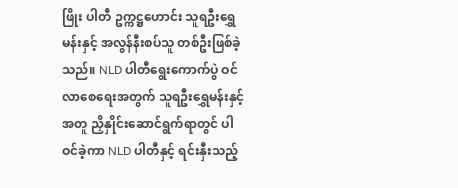ဖြိုး ပါတီ ဥက္ကဋ္ဌဟောင်း သူရဦးရွှေမန်းနှင့် အလွန်နီးစပ်သူ တစ်ဦးဖြစ်ခဲ့သည်။ NLD ပါတီရွေးကောက်ပွဲ ဝင်လာစေရေးအတွက် သူရဦးရွှေမန်းနှင့် အတူ ညှိနှိုင်းဆောင်ရွက်ရာတွင် ပါဝင်ခဲ့ကာ NLD ပါတီနှင့် ရင်းနှီးသည့်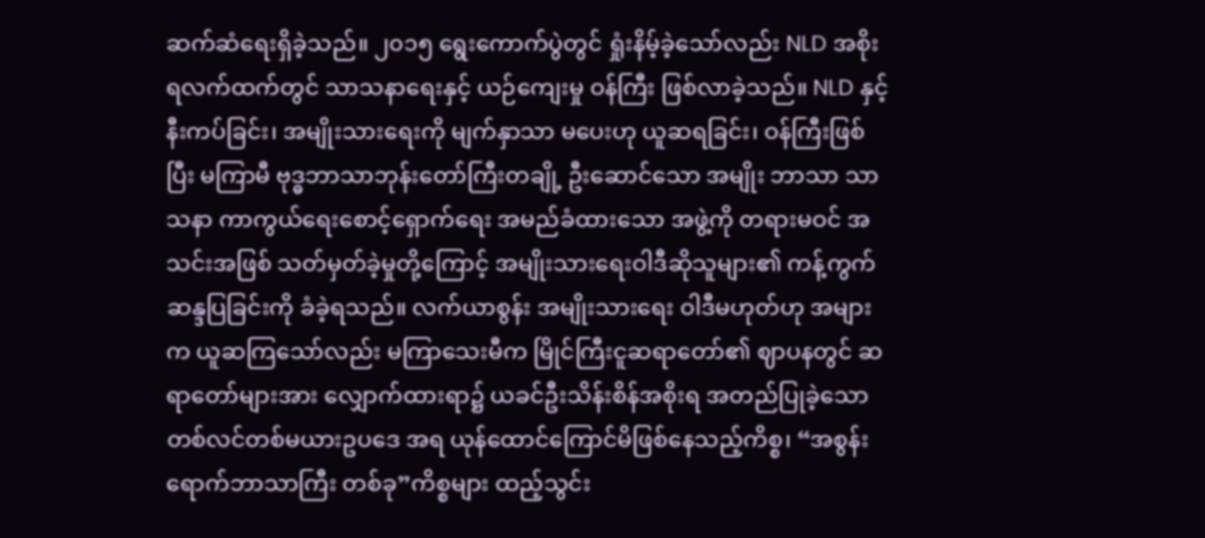ဆက်ဆံရေးရှိခဲ့သည်။ ၂၀၁၅ ရွေးကောက်ပွဲတွင် ရှုံးနိမ့်ခဲ့သော်လည်း NLD အစိုးရလက်ထက်တွင် သာသနာရေးနှင့် ယဉ်ကျေးမှု ဝန်ကြီး ဖြစ်လာခဲ့သည်။ NLD နှင့် နီးကပ်ခြင်း၊ အမျိုးသားရေးကို မျက်နှာသာ မပေးဟု ယူဆရခြင်း၊ ဝန်ကြီးဖြစ်ပြီး မကြာမီ ဗုဒ္ဓဘာသာဘုန်းတော်ကြီးတချို့ ဦးဆောင်သော အမျိုး ဘာသာ သာသနာ ကာကွယ်ရေးစောင့်ရှောက်ရေး အမည်ခံထားသော အဖွဲ့ကို တရားမဝင် အသင်းအဖြစ် သတ်မှတ်ခဲ့မှုတို့ကြောင့် အမျိုးသားရေးဝါဒီဆိုသူများ၏ ကန့်ကွက်ဆန္ဒပြခြင်းကို ခံခဲ့ရသည်။ လက်ယာစွန်း အမျိုးသားရေး ဝါဒီမဟုတ်ဟု အများက ယူဆကြသော်လည်း မကြာသေးမီက မြိုင်ကြီးငူဆရာတော်၏ ဈာပနတွင် ဆရာတော်များအား လျှောက်ထားရာ၌ ယခင်ဦးသိန်းစိန်အစိုးရ အတည်ပြုခဲ့သော တစ်လင်တစ်မယားဥပဒေ အရ ယုန်ထောင်ကြောင်မိဖြစ်နေသည့်ကိစ္စ၊ “အစွန်းရောက်ဘာသာကြီး တစ်ခု”ကိစ္စများ ထည့်သွင်း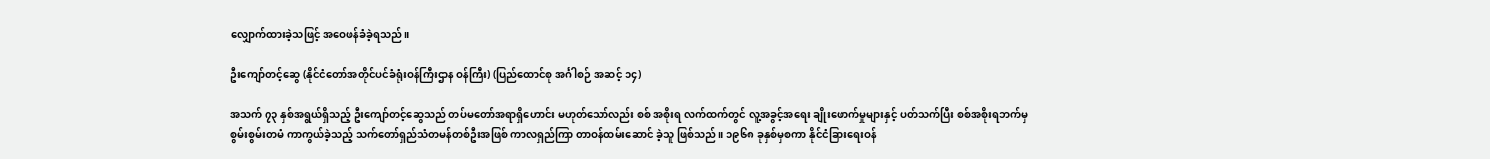လျှောက်ထားခဲ့သဖြင့် အဝေဖန်ခံခဲ့ရသည်။

ဦးကျော်တင့်ဆွေ (နိုင်ငံတော်အတိုင်ပင်ခံရုံးဝန်ကြီးဌာန ဝန်ကြီး) (ပြည်ထောင်စု အင်္ဂါစဉ် အဆင့် ၁၄)

အသက် ၇၃ နှစ်အရွယ်ရှိသည့် ဦးကျော်တင့်ဆွေသည် တပ်မတော်အရာရှိဟောင်း မဟုတ်သော်လည်း စစ် အစိုးရ လက်ထက်တွင် လူ့အခွင့်အရေး ချိုးဖောက်မှုများနှင့် ပတ်သက်ပြီး စစ်အစိုးရဘက်မှ စွမ်းစွမ်းတမံ ကာကွယ်ခဲ့သည့် သက်တော်ရှည်သံတမန်တစ်ဦးအဖြစ် ကာလရှည်ကြာ တာဝန်ထမ်းဆောင် ခဲ့သူ ဖြစ်သည်။ ၁၉၆၈ ခုနှစ်မှစကာ နိုင်ငံခြားရေးဝန်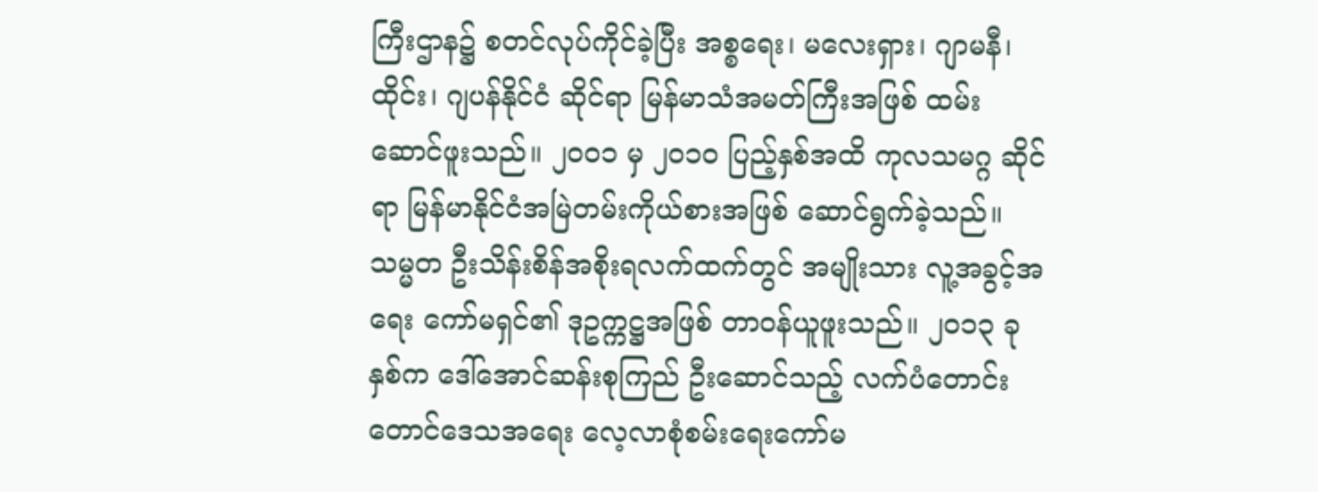ကြီးဌာန၌ စတင်လုပ်ကိုင်ခဲ့ပြီး အစ္စရေး၊ မလေးရှား၊ ဂျာမနီ၊ ထိုင်း၊ ဂျပန်နိုင်ငံ ဆိုင်ရာ မြန်မာသံအမတ်ကြီးအဖြစ် ထမ်းဆောင်ဖူးသည်။ ၂၀၀၁ မှ ၂၀၁၀ ပြည့်နှစ်အထိ ကုလသမဂ္ဂ ဆိုင်ရာ မြန်မာနိုင်ငံအမြဲတမ်းကိုယ်စားအဖြစ် ဆောင်ရွက်ခဲ့သည်။ သမ္မတ ဦးသိန်းစိန်အစိုးရလက်ထက်တွင် အမျိုးသား လူ့အခွင့်အရေး ကော်မရှင်၏ ဒုဥက္ကဋ္ဌအဖြစ် တာဝန်ယူဖူးသည်။ ၂၀၁၃ ခုနှစ်က ဒေါ်အောင်ဆန်းစုကြည် ဦးဆောင်သည့် လက်ပံတောင်းတောင်ဒေသအရေး လေ့လာစုံစမ်းရေးကော်မ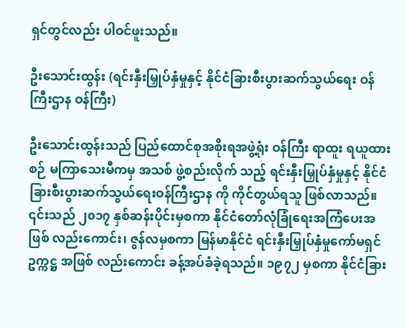ရှင်တွင်လည်း ပါဝင်ဖူးသည်။

ဦးသောင်းထွန်း (ရင်းနှီးမြှုပ်နှံမှုနှင့် နိုင်ငံခြားစီးပွားဆက်သွယ်ရေး ဝန်ကြီးဌာန ဝန်ကြီး)

ဦးသောင်းထွန်းသည် ပြည်ထောင်စုအစိုးရအဖွဲ့ရုံး ဝန်ကြီး ရာထူး ရယူထားစဉ် မကြာသေးမီကမှ အသစ် ဖွဲ့စည်းလိုက် သည့် ရင်းနှီးမြှုပ်နှံမှုနှင့် နိုင်ငံခြားစီးပွားဆက်သွယ်ရေးဝန်ကြီးဌာန ကို ကိုင်တွယ်ရသူ ဖြစ်လာသည်။ ၎င်းသည် ၂၀၁၇ နှစ်ဆန်းပိုင်းမှစကာ နိုင်ငံတော်လုံခြုံရေးအကြံပေးအဖြစ် လည်းကောင်း၊ ဇွန်လမှစကာ မြန်မာနိုင်ငံ ရင်းနှီးမြှုပ်နှံမှုကော်မရှင်ဥက္ကဋ္ဌ အဖြစ် လည်းကောင်း ခန့်အပ်ခံခဲ့ရသည်။ ၁၉၇၂ မှစကာ နိုင်ငံခြား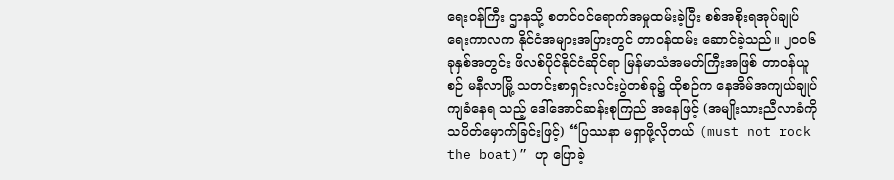ရေးဝန်ကြီး ဌာနသို့ စတင်ဝင်ရောက်အမှုထမ်းခဲ့ပြီး စစ်အစိုးရအုပ်ချုပ်ရေးကာလက နိုင်ငံအများအပြားတွင် တာဝန်ထမ်း ဆောင်ခဲ့သည်။ ၂၀၀၆ ခုနှစ်အတွင်း ဖိလစ်ပိုင်နိုင်ငံဆိုင်ရာ မြန်မာသံအမတ်ကြီးအဖြစ် တာဝန်ယူစဉ် မနီလာမြို့ သတင်းစာရှင်းလင်းပွဲတစ်ခု၌ ထိုစဉ်က နေအိမ်အကျယ်ချုပ် ကျခံနေရ သည့် ဒေါ်အောင်ဆန်းစုကြည် အနေဖြင့် (အမျိုးသားညီလာခံကို သပိတ်မှောက်ခြင်းဖြင့်) “ပြဿနာ မရှာဖို့လိုတယ် (must not rock the boat)” ဟု ပြောခဲ့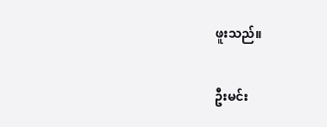ဖူးသည်။

ဦးမင်း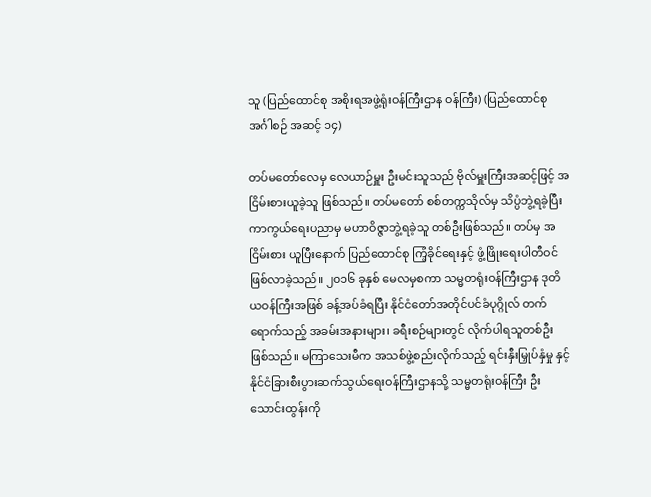သူ (ပြည်ထောင်စု အစိုးရအဖွဲ့ရုံးဝန်ကြီးဌာန ဝန်ကြီး) (ပြည်ထောင်စု အင်္ဂါစဉ် အဆင့် ၁၄)

တပ်မတော်လေမှ လေယာဉ်မှူး ဦးမင်းသူသည် ဗိုလ်မှူးကြီးအဆင့်ဖြင့် အငြိမ်းစားယူခဲ့သူ ဖြစ်သည်။ တပ်မတော် စစ်တက္ကသိုလ်မှ သိပ္ပံဘွဲ့ရခဲ့ပြီး ကာကွယ်ရေးပညာမှ မဟာဝိဇ္ဇာဘွဲ့ရခဲ့သူ တစ်ဦးဖြစ်သည်။ တပ်မှ အငြိမ်းစား ယူပြီးနောက် ပြည်ထောင်စု ကြံ့ခိုင်ရေးနှင့် ဖွံ့ဖြိုးရေးပါတီဝင် ဖြစ်လာခဲ့သည်။ ၂၀၁၆ ခုနှစ် မေလမှစကာ သမ္မတရုံးဝန်ကြီးဌာန ဒုတိယဝန်ကြီးအဖြစ် ခန့်အပ်ခံရပြီး နိုင်ငံတော်အတိုင်ပင်ခံပုဂ္ဂိုလ် တက်ရောက်သည့် အခမ်းအနားများ၊ ခရီးစဉ်များတွင် လိုက်ပါရသူတစ်ဦးဖြစ်သည်။ မကြာသေးမီက အသစ်ဖွဲ့စည်းလိုက်သည့် ရင်းနှီးမြှုပ်နှံမှု နှင့် နိုင်ငံခြားစီးပွားဆက်သွယ်ရေးဝန်ကြီးဌာနသို့ သမ္မတရုံးဝန်ကြီး ဦးသောင်းထွန်းကို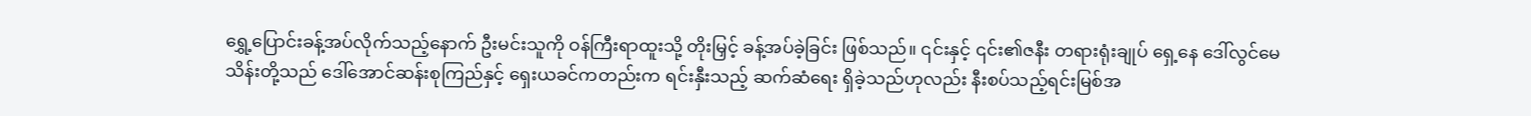ရွှေ့ပြောင်းခန့်အပ်လိုက်သည့်နောက် ဦးမင်းသူကို ဝန်ကြီးရာထူးသို့ တိုးမြှင့် ခန့်အပ်ခဲ့ခြင်း ဖြစ်သည်။ ၎င်းနှင့် ၎င်း၏ဇနီး တရားရုံးချုပ် ရှေ့နေ ဒေါ်လွင်မေသိန်းတို့သည် ဒေါ်အောင်ဆန်းစုကြည်နှင့် ရှေးယခင်ကတည်းက ရင်းနှီးသည့် ဆက်ဆံရေး ရှိခဲ့သည်ဟုလည်း နီးစပ်သည့်ရင်းမြစ်အ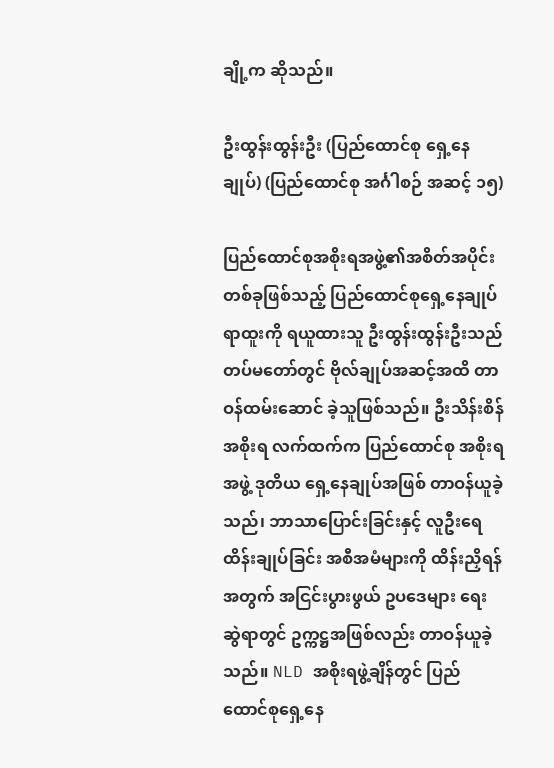ချို့က ဆိုသည်။

ဦးထွန်းထွန်းဦး (ပြည်ထောင်စု ရှေ့နေချုပ်) (ပြည်ထောင်စု အင်္ဂါစဉ် အဆင့် ၁၅)

ပြည်ထောင်စုအစိုးရအဖွဲ့၏အစိတ်အပိုင်း တစ်ခုဖြစ်သည့် ပြည်ထောင်စုရှေ့နေချုပ် ရာထူးကို ရယူထားသူ ဦးထွန်းထွန်းဦးသည် တပ်မတော်တွင် ဗိုလ်ချုပ်အဆင့်အထိ တာဝန်ထမ်းဆောင် ခဲ့သူဖြစ်သည်။ ဦးသိန်းစိန်အစိုးရ လက်ထက်က ပြည်ထောင်စု အစိုးရအဖွဲ့ ဒုတိယ ရှေ့နေချုပ်အဖြစ် တာဝန်ယူခဲ့သည်၊ ဘာသာပြောင်းခြင်းနှင့် လူဦးရေထိန်းချုပ်ခြင်း အစီအမံများကို ထိန်းညှိရန်အတွက် အငြင်းပွားဖွယ် ဥပဒေများ ရေးဆွဲရာတွင် ဥက္ကဋ္ဌအဖြစ်လည်း တာဝန်ယူခဲ့သည်။ NLD အစိုးရဖွဲ့ချိန်တွင် ပြည်ထောင်စုရှေ့နေ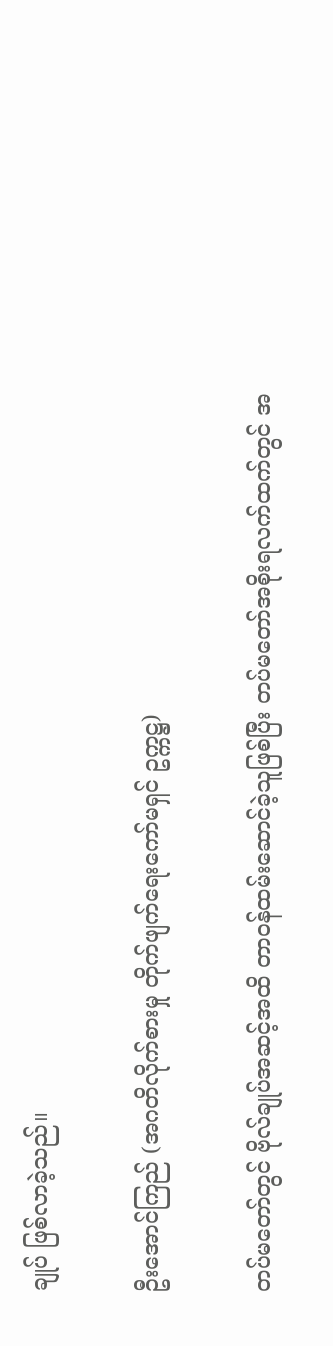ချုပ် ဖြစ်လာခဲ့သည်။

ဦးအောင်ကြည် (အဂတိလိုက်စားမှု တိုက်ဖျက်ရေးကော်မရှင် ဥက္ကဋ္ဌ)

တပ်မတော်တွင် ဗိုလ်ချုပ်အဆင့်အထိ တာဝန်ထမ်းဆောင်ခဲ့သူဖြစ်ပြီး တပ်မတော်အစိုးရလက်ထက်တွင် အ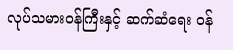လုပ်သမားဝန်ကြီးနှင့် ဆက်ဆံရေး ဝန်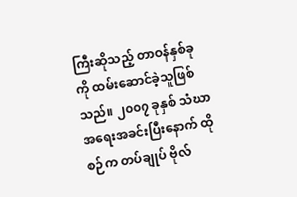ကြီးဆိုသည့် တာဝန်နှစ်ခုကို ထမ်းဆောင်ခဲ့သူဖြစ်သည်။ ၂၀၀၇ ခုနှစ် သံဃာအရေးအခင်းပြီးနောက် ထိုစဉ်က တပ်ချုပ် ဗိုလ်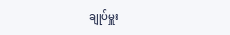ချုပ်မှူး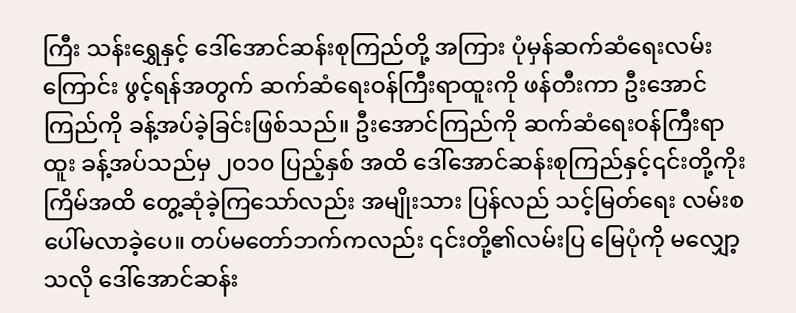ကြီး သန်းရွှေနှင့် ဒေါ်အောင်ဆန်းစုကြည်တို့ အကြား ပုံမှန်ဆက်ဆံရေးလမ်း ကြောင်း ဖွင့်ရန်အတွက် ဆက်ဆံရေးဝန်ကြီးရာထူးကို ဖန်တီးကာ ဦးအောင်ကြည်ကို ခန့်အပ်ခဲ့ခြင်းဖြစ်သည်။ ဦးအောင်ကြည်ကို ဆက်ဆံရေးဝန်ကြီးရာထူး ခန့်အပ်သည်မှ ၂၀၁၀ ပြည့်နှစ် အထိ ဒေါ်အောင်ဆန်းစုကြည်နှင့်၎င်းတို့ကိုးကြိမ်အထိ တွေ့ဆုံခဲ့ကြသော်လည်း အမျိုးသား ပြန်လည် သင့်မြတ်ရေး လမ်းစ ပေါ်မလာခဲ့ပေ။ တပ်မတော်ဘက်ကလည်း ၎င်းတို့၏လမ်းပြ မြေပုံကို မလျှော့သလို ဒေါ်အောင်ဆန်း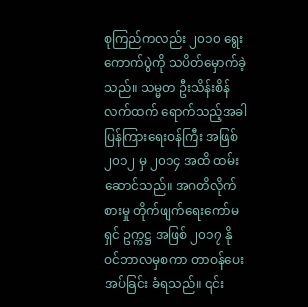စုကြည်ကလည်း ၂၀၁၀ ရွေးကောက်ပွဲကို သပိတ်မှောက်ခဲ့သည်။ သမ္မတ ဦးသိန်းစိန်လက်ထက် ရောက်သည့်အခါ ပြန်ကြားရေးဝန်ကြီး အဖြစ် ၂၀၁၂ မှ ၂၀၁၄ အထိ ထမ်းဆောင်သည်။ အဂတိလိုက်စားမှု တိုက်ဖျက်ရေးကော်မရှင် ဥက္ကဋ္ဌ အဖြစ် ၂၀၁၇ နိုဝင်ဘာလမှစကာ တာဝန်ပေးအပ်ခြင်း ခံရသည်။ ၎င်း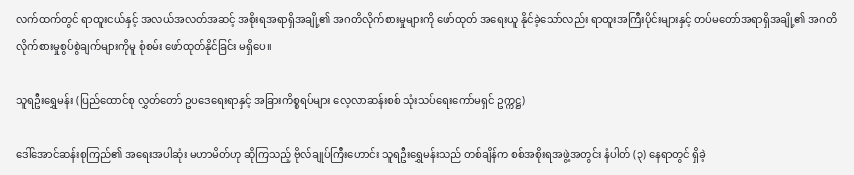လက်ထက်တွင် ရာထူးငယ်နှင့် အလယ်အလတ်အဆင့် အစိုးရအရာရှိအချို့၏ အဂတိလိုက်စားမှုများကို ဖော်ထုတ် အရေးယူ နိုင်ခဲ့သော်လည်း ရာထူးအကြီးပိုင်းများနှင့် တပ်မတော်အရာရှိအချို့၏ အဂတိလိုက်စားမှုစွပ်စွဲချက်များကိုမူ စုံစမ်း ဖော်ထုတ်နိုင်ခြင်း မရှိပေ။

သူရဦးရွှေမန်း (ပြည်ထောင်စု လွှတ်တော် ဥပဒေရေးရာနှင့် အခြားကိစ္စရပ်များ လေ့လာဆန်းစစ် သုံးသပ်ရေးကော်မရှင် ဥက္ကဋ္ဌ)

ဒေါ်အောင်ဆန်းစုကြည်၏ အရေးအပါဆုံး မဟာမိတ်ဟု ဆိုကြသည့် ဗိုလ်ချုပ်ကြီးဟောင်း သူရဦးရွှေမန်းသည် တစ်ချိန်က စစ်အစိုးရအဖွဲ့အတွင်း နံပါတ် (၃) နေရာတွင် ရှိခဲ့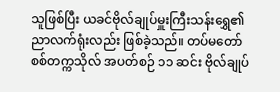သူဖြစ်ပြီး ယခင်ဗိုလ်ချုပ်မှူးကြီးသန်းရွှေ၏ ညာလက်ရုံးလည်း ဖြစ်ခဲ့သည်။ တပ်မတော် စစ်တက္ကသိုလ် အပတ်စဉ် ၁၁ ဆင်း ဗိုလ်ချုပ်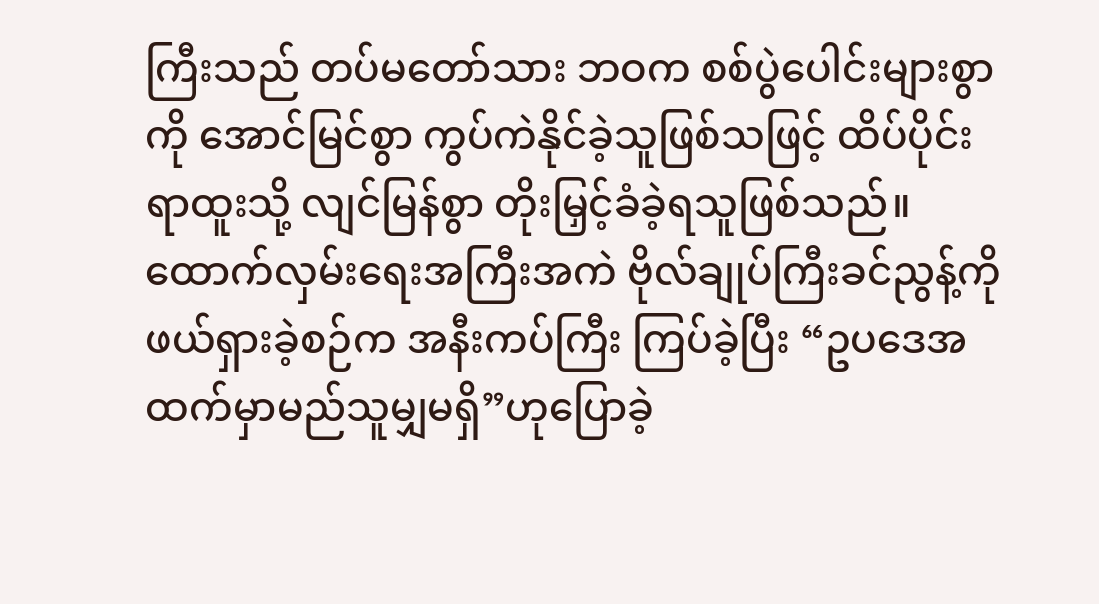ကြီးသည် တပ်မတော်သား ဘဝက စစ်ပွဲပေါင်းများစွာကို အောင်မြင်စွာ ကွပ်ကဲနိုင်ခဲ့သူဖြစ်သဖြင့် ထိပ်ပိုင်း ရာထူးသို့ လျင်မြန်စွာ တိုးမြှင့်ခံခဲ့ရသူဖြစ်သည်။ ထောက်လှမ်းရေးအကြီးအကဲ ဗိုလ်ချုပ်ကြီးခင်ညွန့်ကို ဖယ်ရှားခဲ့စဉ်က အနီးကပ်ကြီး ကြပ်ခဲ့ပြီး “ဥပဒေအထက်မှာမည်သူမျှမရှိ”ဟုပြောခဲ့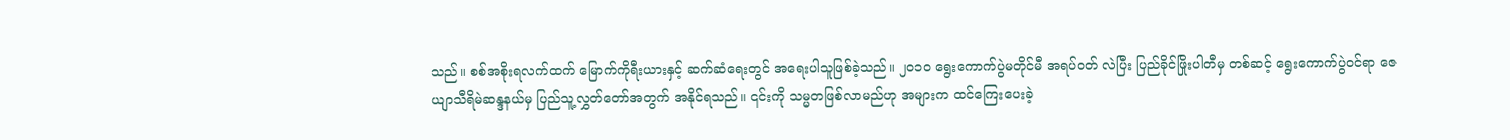သည်။ စစ်အစိုးရလက်ထက် မြောက်ကိုရီးယားနှင့် ဆက်ဆံရေးတွင် အရေးပါသူဖြစ်ခဲ့သည်။ ၂၀၁၀ ရွေးကောက်ပွဲမတိုင်မီ အရပ်ဝတ် လဲပြီး ပြည်ခိုင်ဖြိုးပါတီမှ တစ်ဆင့် ရွေးကောက်ပွဲဝင်ရာ ဇေယျာသီရိမဲဆန္ဒနယ်မှ ပြည်သူ့လွှတ်တော်အတွက် အနိုင်ရသည်။ ၎င်းကို သမ္မတဖြစ်လာမည်ဟု အများက ထင်ကြေးပေးခဲ့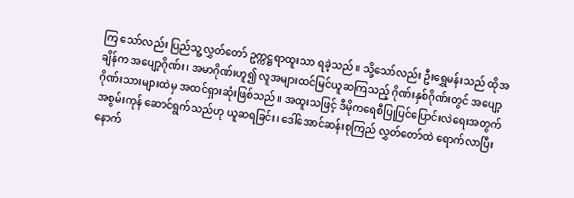ကြ သော်လည်း ပြည်သူ့လွှတ်တော် ဥက္ကဋ္ဌရာထူးသာ ရခဲ့သည်။ သို့သော်လည်း ဦးရွှေမန်းသည် ထိုအချိန်က အပျော့ဂိုဏ်း၊ အမာဂိုဏ်းဟူ၍ လူအများထင်မြင်ယူဆကြသည့် ဂိုဏ်းနှစ်ဂိုဏ်းတွင် အပျော့ဂိုဏ်းသားများထဲမှ အထင်ရှားဆုံးဖြစ်သည်။ အထူးသဖြင့် ဒီမိုကရေစီပြုပြင်ပြောင်းလဲရေးအတွက် အစွမ်းကုန် ဆောင်ရွက်သည်ဟု ယူဆရခြင်း၊ ဒေါ်အောင်ဆန်းစုကြည် လွှတ်တော်ထဲ ရောက်လာပြီးနောက်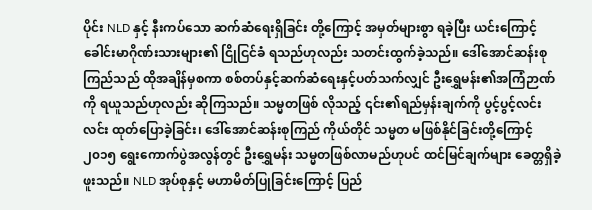ပိုင်း NLD နှင့် နီးကပ်သော ဆက်ဆံရေးရှိခြင်း တို့ကြောင့် အမှတ်များစွာ ရခဲ့ပြီး ယင်းကြောင့် ခေါင်းမာဂိုဏ်းသားများ၏ ငြိုငြင်ခံ ရသည်ဟုလည်း သတင်းထွက်ခဲ့သည်။ ဒေါ်အောင်ဆန်းစုကြည်သည် ထိုအချိန်မှစကာ စစ်တပ်နှင့်ဆက်ဆံရေးနှင့်ပတ်သက်လျှင် ဦးရွှေမန်း၏အကြံဉာဏ်ကို ရယူသည်ဟုလည်း ဆိုကြသည်။ သမ္မတဖြစ် လိုသည့် ၎င်း၏ရည်မှန်းချက်ကို ပွင့်ပွင့်လင်းလင်း ထုတ်ပြောခဲ့ခြင်း၊ ဒေါ်အောင်ဆန်းစုကြည် ကိုယ်တိုင် သမ္မတ မဖြစ်နိုင်ခြင်းတို့ကြောင့် ၂၀၁၅ ရွေးကောက်ပွဲအလွန်တွင် ဦးရွှေမန်း သမ္မတဖြစ်လာမည်ဟုပင် ထင်မြင်ချက်များ ခေတ္တရှိခဲ့ဖူးသည်။ NLD အုပ်စုနှင့် မဟာမိတ်ပြုခြင်းကြောင့် ပြည်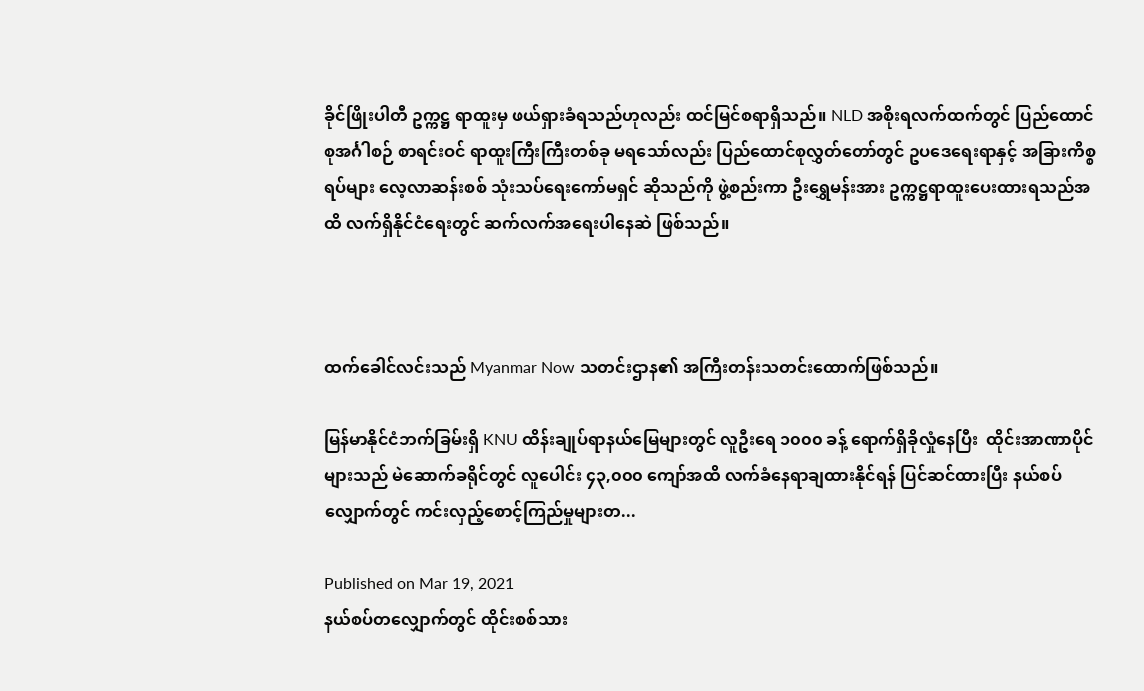ခိုင်ဖြိုးပါတီ ဥက္ကဋ္ဌ ရာထူးမှ ဖယ်ရှားခံရသည်ဟုလည်း ထင်မြင်စရာရှိသည်။ NLD အစိုးရလက်ထက်တွင် ပြည်ထောင်စုအင်္ဂါစဉ် စာရင်းဝင် ရာထူးကြီးကြီးတစ်ခု မရသော်လည်း ပြည်ထောင်စုလွှတ်တော်တွင် ဥပဒေရေးရာနှင့် အခြားကိစ္စရပ်များ လေ့လာဆန်းစစ် သုံးသပ်ရေးကော်မရှင် ဆိုသည်ကို ဖွဲ့စည်းကာ ဦးရွှေမန်းအား ဥက္ကဋ္ဌရာထူးပေးထားရသည်အထိ လက်ရှိနိုင်ငံရေးတွင် ဆက်လက်အရေးပါနေဆဲ ဖြစ်သည်။



ထက်ခေါင်လင်းသည် Myanmar Now သတင်းဌာန၏ အကြီးတန်းသတင်းထောက်ဖြစ်သည်။

မြန်မာနိုင်ငံဘက်ခြမ်းရှိ KNU ထိန်းချုပ်ရာနယ်မြေများတွင် လူဦးရေ ၁၀၀၀ ခန့် ရောက်ရှိခိုလှုံနေပြီး  ထိုင်းအာဏာပိုင်များသည် မဲဆောက်ခရိုင်တွင် လူပေါင်း ၄၃,၀၀၀ ကျော်အထိ လက်ခံနေရာချထားနိုင်ရန် ပြင်ဆင်ထားပြီး နယ်စပ်လျှောက်တွင် ကင်းလှည့်စောင့်ကြည်မှုများတ...

Published on Mar 19, 2021
နယ်စပ်တလျှောက်တွင် ထိုင်းစစ်သား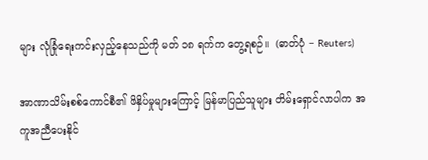များ လုံခြုံရေးကင်းလှည့်နေသည်ကို မတ် ၁၈ ရက်က တွေ့ရစဉ်။  (ဓာတ်ပုံ − Reuters)

အာဏာသိမ်းစစ်ကောင်စီ၏ ဖိနှိပ်မှုများကြောင့် မြန်မာပြည်သူများ တိမ်းရှောင်လာပါက အကူအညီပေးနိုင်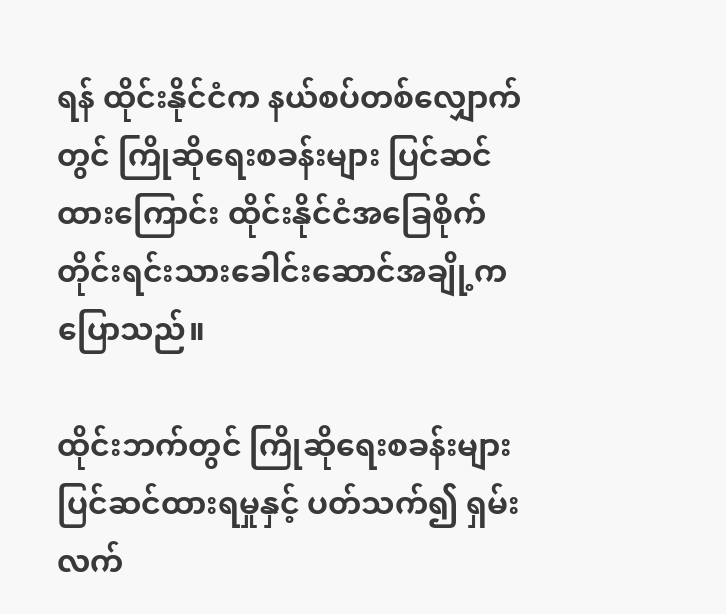ရန် ထိုင်းနိုင်ငံက နယ်စပ်တစ်လျှောက်တွင် ကြိုဆိုရေးစခန်းများ ပြင်ဆင်ထားကြောင်း ထိုင်းနိုင်ငံအခြေစိုက် တိုင်းရင်းသားခေါင်းဆောင်အချို့က ပြောသည်။

ထိုင်းဘက်တွင် ကြိုဆိုရေးစခန်းများ ပြင်ဆင်ထားရမှုနှင့် ပတ်သက်၍ ရှမ်းလက်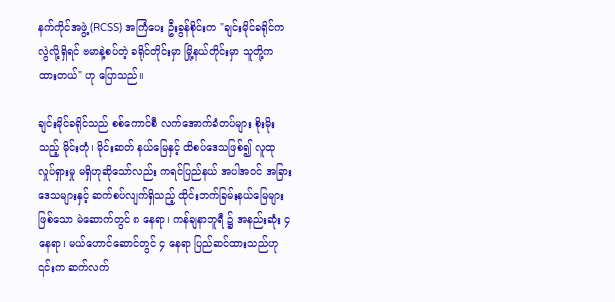နက်ကိုင်အဖွဲ့ (RCSS) အကြံပေး ဦးခွန်စိုင်းက "ချင်းမိုင်ခရိုင်က လွဲလို့ရှိရင် ဗမာနဲ့စပ်တဲ့ ခရိုင်တိုင်းမှာ မြို့နယ်တိုင်းမှာ သူတို့က ထားတယ်" ဟု ပြောသည်။

ချင်းမိုင်ခရိုင်သည် စစ်ကောင်စီ လက်အောက်ခံတပ်များ စိုးမိုးသည့် မိုင်းတုံ၊ မိုင်းဆတ် နယ်မြေနှင့် ထိစပ်ဒေသဖြစ်၍ လူထုလှုပ်ရှားမှု မရှိဟုဆိုသော်လည်း ကရင်ပြည်နယ် အပါအဝင် အခြားဒေသများနှင့် ဆက်စပ်လျက်ရှိသည့် ထိုင်းဘက်ခြမ်းနယ်မြေများဖြစ်သော မဲ‌ဆောက်တွင် ၈ နေရာ၊ ကန်ချနာဘူရီ ၌ အနည်းဆုံး ၄ နေရာ၊ မယ်ဟောင်ဆောင်တွင် ၄ နေရာ ပြည်ဆင်ထားသည်ဟု ၎င်းက ဆက်လက်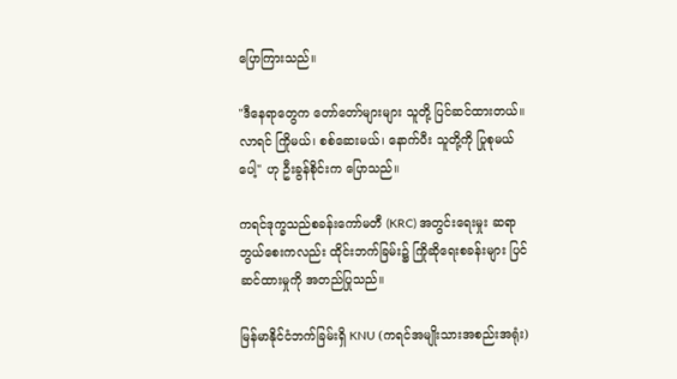ပြောကြားသည်။

"ဒီနေရာတွေက တော်တော်များများ သူတို့ ပြင်ဆင်ထားတယ်။ လာရင် ကြိုမယ်၊ စစ်ဆေးမယ်၊ နောက်ပီး သူတို့ကို ပြုစုမယ်ပေါ့" ဟု ဦးခွန်စိုင်းက ပြောသည်။

ကရင်ဒုက္ခသည်စခန်းကော်မတီ (KRC) အတွင်းရေးမှုး ဆရာဘွယ်စေးကလည်း ထိုင်းဘက်ခြမ်း၌ ကြိုဆိုရေးစခန်းများ ပြင်ဆင်ထားမှုကို အတည်ပြုသည်။

မြန်မာနိုင်ငံဘက်ခြမ်းရှိ KNU (ကရင်အမျိုးသားအစည်းအရုံး)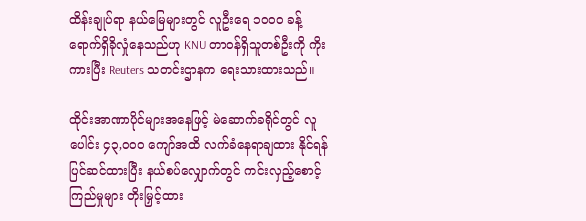ထိန်းချုပ်ရာ နယ်မြေများတွင် လူဦးရေ ၁၀၀၀ ခန့် ရောက်ရှိခိုလှုံနေသည်ဟု KNU တာဝန်ရှိသူတစ်ဦးကို ကိုးကားပြီး Reuters သတင်းဌာနက ရေးသားထားသည်။

ထိုင်းအာဏာပိုင်များအနေဖြင့် မဲဆောက်ခရိုင်တွင် လူပေါင်း ၄၃,၀၀၀ ကျော်အထိ လက်ခံနေရာချထား နိုင်ရန် ပြင်ဆင်ထားပြီး နယ်စပ်လျှောက်တွင် ကင်းလှည့်စောင့်ကြည်မှုများ တိုးမြှင့်ထား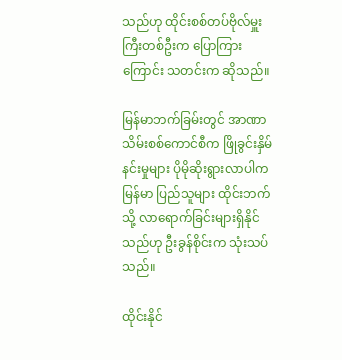သည်ဟု ထိုင်းစစ်တပ်ဗိုလ်မှူးကြီးတစ်ဦးက ပြောကြားကြောင်း သတင်းက ဆိုသည်။

မြန်မာဘက်ခြမ်းတွင် အာဏာသိမ်းစစ်ကောင်စီက ဖြိုခွင်းနှိမ်နင်းမှုများ ပိုမိုဆိုးရွားလာပါက မြန်မာ ပြည်သူများ ထိုင်းဘက်သို့ လာရောက်ခြင်းများရှိနိုင်သည်ဟု ဦးခွန်စိုင်းက သုံးသပ်သည်။

ထိုင်းနိုင်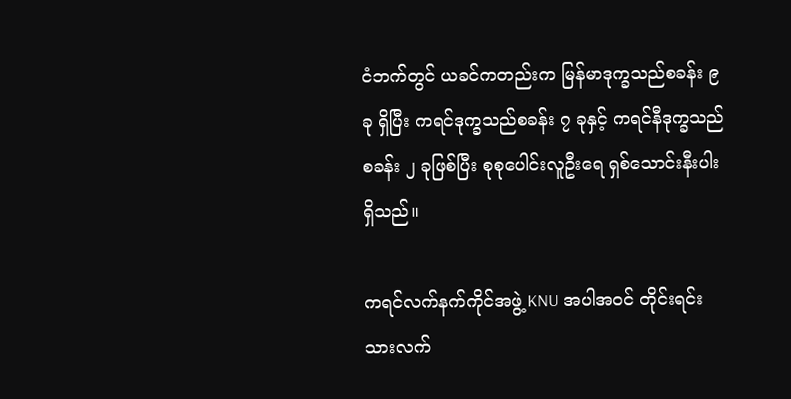ငံဘက်တွင် ယခင်ကတည်းက မြန်မာဒုက္ခသည်စခန်း ၉ ခု ရှိပြီး ကရင်ဒုက္ခသည်စခန်း ၇ ခုနှင့် ကရင်နီဒုက္ခသည် စခန်း ၂ ခုဖြစ်ပြီး စုစုပေါင်းလူဦးရေ ရှစ်သောင်းနီးပါးရှိသည်။

ကရင်လက်နက်ကိုင်အဖွဲ့ KNU အပါအဝင် တိုင်းရင်းသားလက်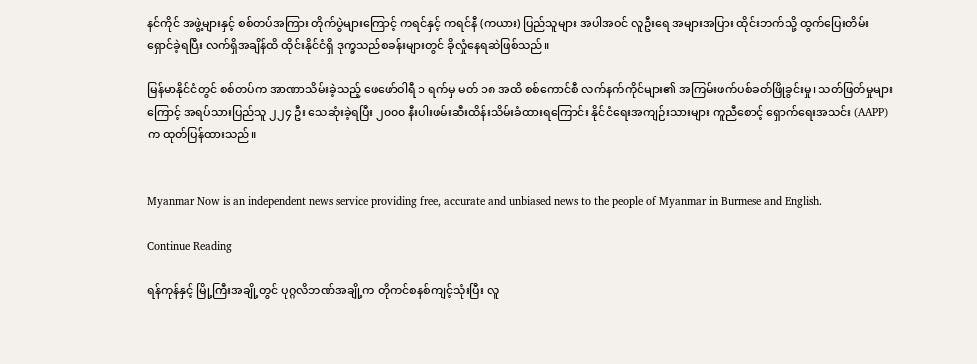နင်ကိုင် အဖွဲ့များနှင့် စစ်တပ်အကြား တိုက်ပွဲများကြောင့် ကရင်နှင့် ကရင်နီ (ကယား) ပြည်သူများ အပါအဝင် လူဦးရေ အများအပြား ထိုင်းဘက်သို့ ထွက်ပြေးတိမ်းရှောင်ခဲ့ရပြီး လက်ရှိအချိန်ထိ ထိုင်းနိုင်ငံရှိ ဒုက္ခသည်စခန်းများတွင် ခိုလှုံနေရဆဲဖြစ်သည်။

မြန်မာနိုင်ငံတွင် စစ်တပ်က အာဏာသိမ်းခဲ့သည့် ဖေဖော်ဝါရီ ၁ ရက်မှ မတ် ၁၈ အထိ စစ်ကောင်စီ လက်နက်ကိုင်များ၏ အကြမ်းဖက်ပစ်ခတ်ဖြိုခွင်းမှု၊ သတ်ဖြတ်မှုများကြောင့် အရပ်သားပြည်သူ ၂၂၄ ဦး သေဆုံးခဲ့ရပြီး ၂၀၀၀ နီးပါးဖမ်းဆီးထိန်းသိမ်းခံထားရကြောင်း နိုင်ငံရေးအကျဉ်းသားများ ကူညီစောင့် ရှောက်ရေးအသင်း (AAPP) က ထုတ်ပြန်ထားသည်။


Myanmar Now is an independent news service providing free, accurate and unbiased news to the people of Myanmar in Burmese and English.

Continue Reading

ရန်ကုန်နှင့် မြို့ကြီးအချို့တွင် ပုဂ္ဂလိဘဏ်အချို့က တိုကင်စနစ်ကျင့်သုံးပြီး လူ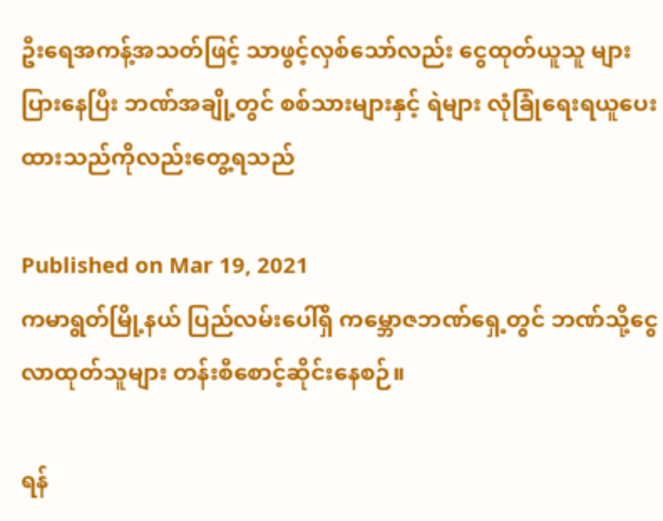ဦးရေအကန့်အသတ်ဖြင့် သာဖွင့်လှစ်သော်လည်း ငွေထုတ်ယူသူ များပြားနေပြီး ဘဏ်အချို့တွင် စစ်သားများနှင့် ရဲများ လုံခြုံရေးရယူပေးထားသည်ကိုလည်းတွေ့ရသည်

Published on Mar 19, 2021
ကမာရွတ်မြို့နယ် ပြည်လမ်းပေါ်ရှိ ကမ္ဘောဇဘဏ်ရှေ့တွင် ဘဏ်သို့ငွေလာထုတ်သူများ တန်းစီစောင့်ဆိုင်းနေစဉ်။

ရန်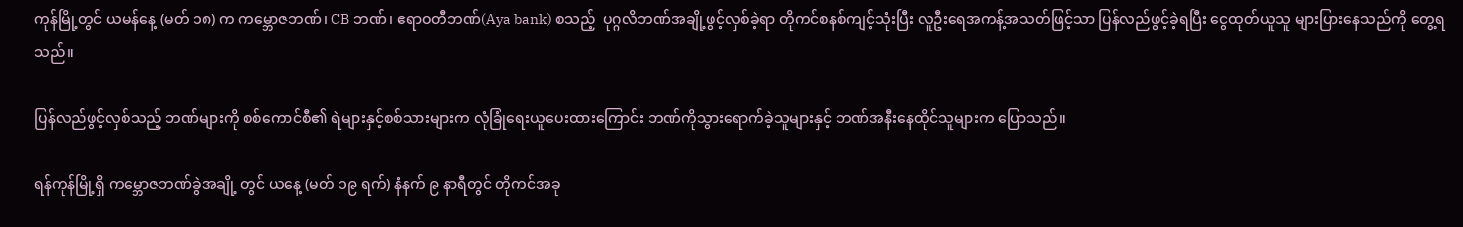ကုန်မြို့တွင် ယမန်နေ့ (မတ် ၁၈) က ကမ္ဘောဇဘဏ်၊ CB ဘဏ်၊ ဧရာဝတီဘဏ်(Aya bank) စသည့်  ပုဂ္ဂလိဘဏ်အချို့ဖွင့်လှစ်ခဲ့ရာ တိုကင်စနစ်ကျင့်သုံးပြီး လူဦးရေအကန့်အသတ်ဖြင့်သာ ပြန်လည်ဖွင့်ခဲ့ရပြီး ငွေထုတ်ယူသူ များပြားနေသည်ကို တွေ့ရသည်။

ပြန်လည်ဖွင့်လှစ်သည့် ဘဏ်များကို စစ်ကောင်စီ၏ ရဲများနှင့်စစ်သားများက လုံခြုံရေးယူပေးထားကြောင်း ဘဏ်ကိုသွားရောက်ခဲ့သူများနှင့် ဘဏ်အနီးနေထိုင်သူများက ပြောသည်။

ရန်ကုန်မြို့ရှိ ကမ္ဘောဇဘဏ်ခွဲအချို့ တွင် ယနေ့ (မတ် ၁၉ ရက်) နံနက် ၉ နာရီတွင် တိုကင်အခု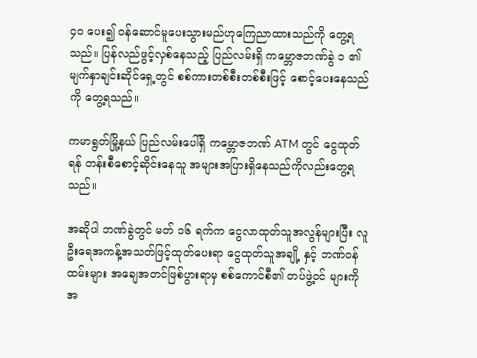၄၀ ပေး၍ ဝန်ဆောင်မူပေးသွားမည်ဟုကြေညာထားသည်ကို တွေ့ရသည်။ ပြန်လည်ဖွင့်လှစ်နေသည့် ပြည်လမ်းရှိ ကမ္ဘောဇဘဏ်ခွဲ ၁ ၏ မျက်နှာချင်းဆိုင်ရှေ့တွင် စစ်ကားတစ်စီးတစ်စီးဖြင့် စောင့်ပေးနေသည်ကို တွေ့ရသည်။

ကမာရွတ်မြို့နယ် ပြည်လမ်းပေါ်ရှိ ကမ္ဘောဇဘဏ် ATM တွင် ငွေထုတ်ရန် တန်းစီစောင့်ဆိုင်းနေသူ အများအပြားရှိနေသည်ကိုလည်းတွေ့ရသည်။

အဆိုပါ ဘဏ်ခွဲတွင် မတ် ၁၆ ရက်က ငွေလာထုတ်သူအလွန်များပြီး လူဦးရေအကန့်အသတ်ဖြင့်ထုတ်ပေးရာ ငွေထုတ်သူအချို့ နှင့် ဘဏ်ဝန်ထမ်းများ အချေအတင်ဖြစ်ပွားရာမှ စစ်ကောင်စီ၏ တပ်ဖွဲ့ဝင် များကိုအ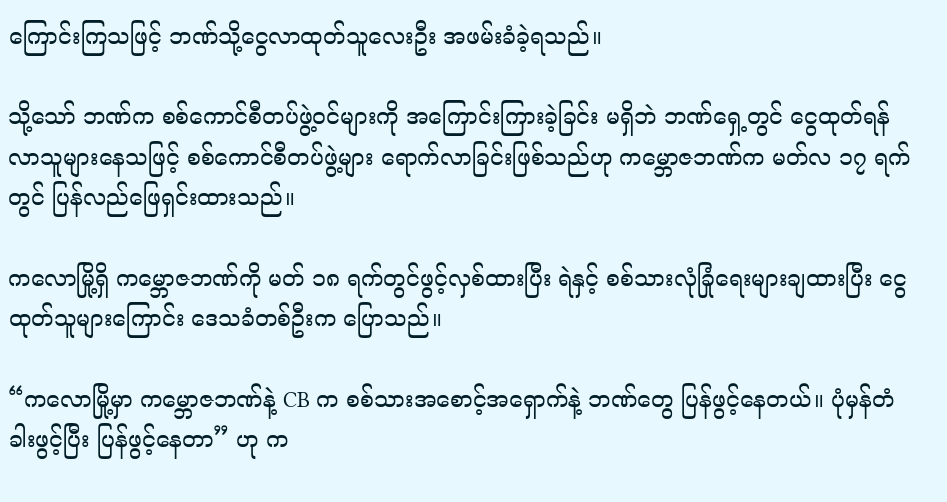ကြောင်းကြသဖြင့် ဘဏ်သို့ငွေလာထုတ်သူလေးဦး အဖမ်းခံခဲ့ရသည်။

သို့သော် ဘဏ်က စစ်ကောင်စီတပ်ဖွဲ့ဝင်များကို အကြောင်းကြားခဲ့ခြင်း မရှိဘဲ ဘဏ်ရှေ့တွင် ငွေထုတ်ရန်လာသူများနေသဖြင့် စစ်ကောင်စီတပ်ဖွဲ့များ ရောက်လာခြင်းဖြစ်သည်ဟု ကမ္ဘောဇဘဏ်က မတ်လ ၁၇ ရက်တွင် ပြန်လည်ဖြေရှင်းထားသည်။

ကလောမြို့ရှိ ကမ္ဘောဇဘဏ်ကို မတ် ၁၈ ရက်တွင်ဖွင့်လှစ်ထားပြီး ရဲနှင့် စစ်သားလုံခြုံရေးများချထားပြီး ငွေထုတ်သူများကြောင်း ဒေသခံတစ်ဦးက ပြောသည်။

“ကလောမြို့မှာ ကမ္ဘောဇဘဏ်နဲ့ CB က စစ်သားအစောင့်အရှောက်နဲ့ ဘဏ်တွေ ပြန်ဖွင့်နေတယ်။ ပုံမှန်တံခါးဖွင့်ပြီး ပြန်ဖွင့်နေတာ” ဟု က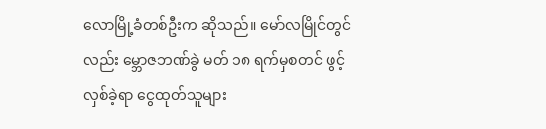လောမြို့ခံတစ်ဦးက ဆိုသည်။ မော်လမြိုင်တွင်လည်း မ္ဘောဇဘဏ်ခွဲ မတ် ၁၈ ရက်မှစတင် ဖွင့်လှစ်ခဲ့ရာ ငွေထုတ်သူများ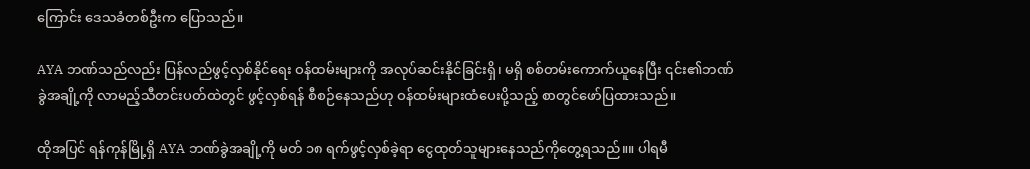ကြောင်း ဒေသခံတစ်ဦးက ပြောသည်။

AYA ဘဏ်သည်လည်း ပြန်လည်ဖွင့်လှစ်နိုင်ရေး ဝန်ထမ်းများကို အလုပ်ဆင်းနိုင်ခြင်းရှိ၊ မရှိ စစ်တမ်းကောက်ယူနေပြီး ၎င်း၏ဘဏ်ခွဲအချို့ကို လာမည့်သီတင်းပတ်ထဲတွင် ဖွင့်လှစ်ရန် စီစဉ်နေသည်ဟု ဝန်ထမ်းများထံပေးပို့သည့် စာတွင်ဖော်ပြထားသည်။

ထိုအပြင် ရန်ကုန်မြို့ရှိ AYA ဘဏ်ခွဲအချို့ကို မတ် ၁၈ ရက်ဖွင့်လှစ်ခဲ့ရာ ငွေထုတ်သူများနေသည်ကိုတွေ့ရသည်။။ ပါရမီ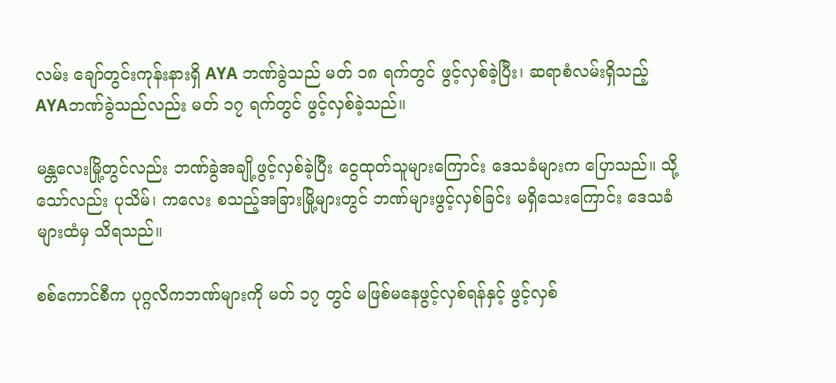လမ်း ချော်တွင်းကုန်းနားရှိ AYA ဘဏ်ခွဲသည် မတ် ၁၈ ရက်တွင် ဖွင့်လှစ်ခဲ့ပြီး၊ ဆရာစံလမ်းရှိသည့် AYAဘဏ်ခွဲသည်လည်း မတ် ၁၇ ရက်တွင် ဖွင့်လှစ်ခဲ့သည်။

မန္တလေးမြို့တွင်လည်း ဘဏ်ခွဲအချို့ဖွင့်လှစ်ခဲ့ပြီး ငွေထုတ်သူများကြောင်း ဒေသခံများက ပြောသည်။ သို့သော်လည်း ပုသိမ်၊ ကလေး စသည့်အခြားမြို့များတွင် ဘဏ်များဖွင့်လှစ်ခြင်း မရှိသေးကြောင်း ဒေသခံများထံမှ သိရသည်။

စစ်ကောင်စီက ပုဂ္ဂလိကဘဏ်များကို မတ် ၁၇ တွင် မဖြစ်မနေဖွင့်လှစ်ရန်နှင့် ဖွင့်လှစ်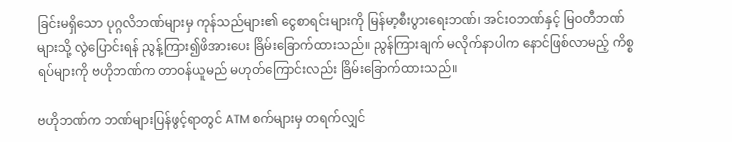ခြင်းမရှိသော ပုဂ္ဂလိဘဏ်များမှ ကုန်သည်များ၏ ငွေစာရင်းများကို မြန်မာ့စီးပွားရေးဘဏ်၊ အင်းဝဘဏ်နှင့် မြဝတီဘဏ်များသို့ လွဲပြောင်းရန် ညွန့်ကြား၍ဖိအားပေး ခြိမ်းခြောက်ထားသည်။ ညွန်ကြားချက် မလိုက်နာပါက နောင်ဖြစ်လာမည့် ကိစ္စရပ်များကို ဗဟိုဘဏ်က တာဝန်ယူမည် မဟုတ်ကြောင်းလည်း ခြိမ်းခြောက်ထားသည်။

ဗဟိုဘဏ်က ဘဏ်များပြန်ဖွင့်ရာတွင် ATM စက်များမှ တရက်လျှင်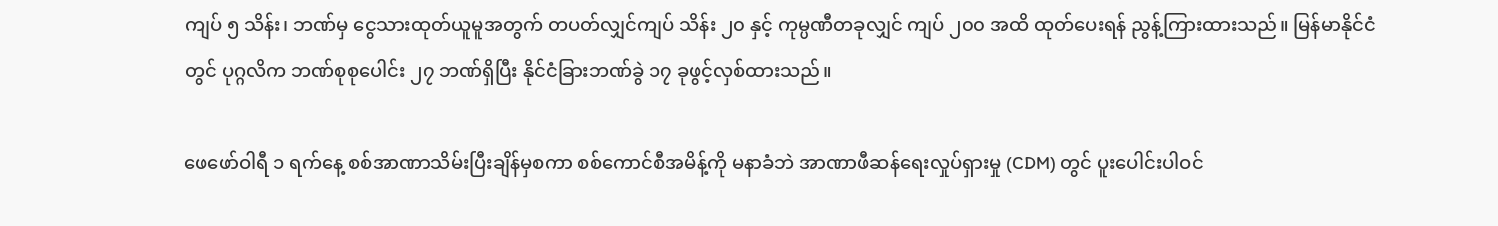ကျပ် ၅ သိန်း၊ ဘဏ်မှ ငွေသားထုတ်ယူမူအတွက် တပတ်လျှင်ကျပ် သိန်း ၂၀ နှင့် ကုမ္ပဏီတခုလျှင် ကျပ် ၂၀၀ အထိ ထုတ်ပေးရန် ညွန့်ကြားထားသည်။ မြန်မာနိုင်ငံတွင် ပုဂ္ဂလိက ဘဏ်စုစုပေါင်း ၂၇ ဘဏ်ရှိပြီး နိုင်ငံခြားဘဏ်ခွဲ ၁၇ ခုဖွင့်လှစ်ထားသည်။

ဖေဖော်ဝါရီ ၁ ရက်နေ့ စစ်အာဏာသိမ်းပြီးချိန်မှစကာ စစ်ကောင်စီအမိန့်ကို မနာခံဘဲ အာဏာဖီဆန်ရေးလှုပ်ရှားမှု (CDM) တွင် ပူးပေါင်းပါဝင်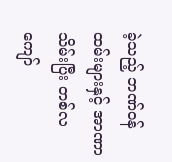ခဲ့သည့် ဘဏ်ဝန်ထမ်းများနှင့် အာဏာသိမ်းပြီး တစ်လကျော်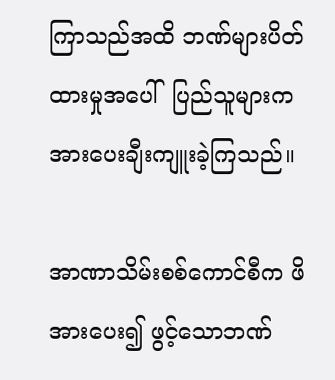ကြာသည်အထိ ဘဏ်များပိတ်ထားမှုအပေါ်  ပြည်သူများက အားပေးချီးကျူးခဲ့ကြသည်။

အာဏာသိမ်းစစ်ကောင်စီက ဖိအားပေး၍ ဖွင့်သောဘဏ်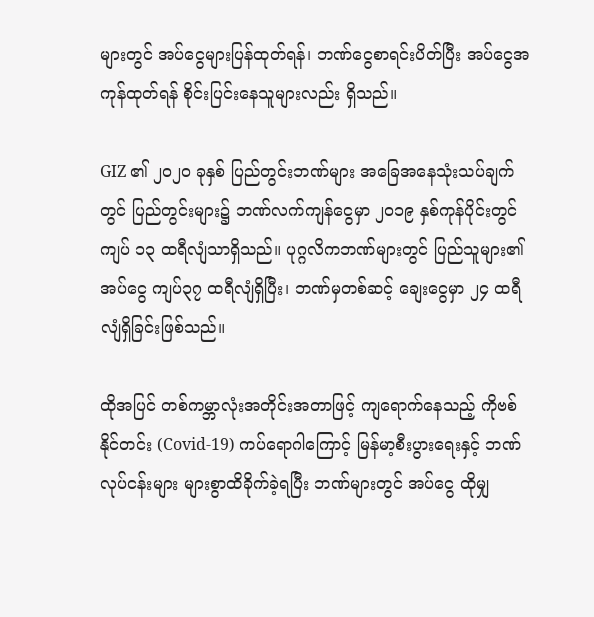များတွင် အပ်ငွေများပြန်ထုတ်ရန်၊ ဘဏ်ငွေစာရင်းပိတ်ပြီး အပ်ငွေအကုန်ထုတ်ရန် စိုင်းပြင်းနေသူများလည်း ရှိသည်။

GIZ ၏ ၂၀၂၀ ခုနှစ် ပြည်တွင်းဘဏ်များ အခြေအနေသုံးသပ်ချက်တွင် ပြည်တွင်းများ၌ ဘဏ်လက်ကျန်ငွေမှာ ၂၀၁၉ နှစ်ကုန်ပိုင်းတွင် ကျပ် ၁၃ ထရီလျံသာရှိသည်။ ပုဂ္ဂလိကဘဏ်များတွင် ပြည်သူများ၏ အပ်ငွေ ကျပ်၃၇ ထရီလျံရှိပြီး၊ ဘဏ်မှတစ်ဆင့် ချေးငွေမှာ ၂၄ ထရီလျံရှိခြင်းဖြစ်သည်။

ထိုအပြင် တစ်ကမ္ဘာလုံးအတိုင်းအတာဖြင့် ကျရောက်နေသည့် ကိုဗစ်နိုင်တင်း (Covid-19) ကပ်ရောဂါကြောင့် မြန်မာ့စီးပွားရေးနှင့် ဘဏ်လုပ်ငန်းများ များစွာထိခိုက်ခဲ့ရပြီး ဘဏ်များတွင် အပ်ငွေ ထိုမျှ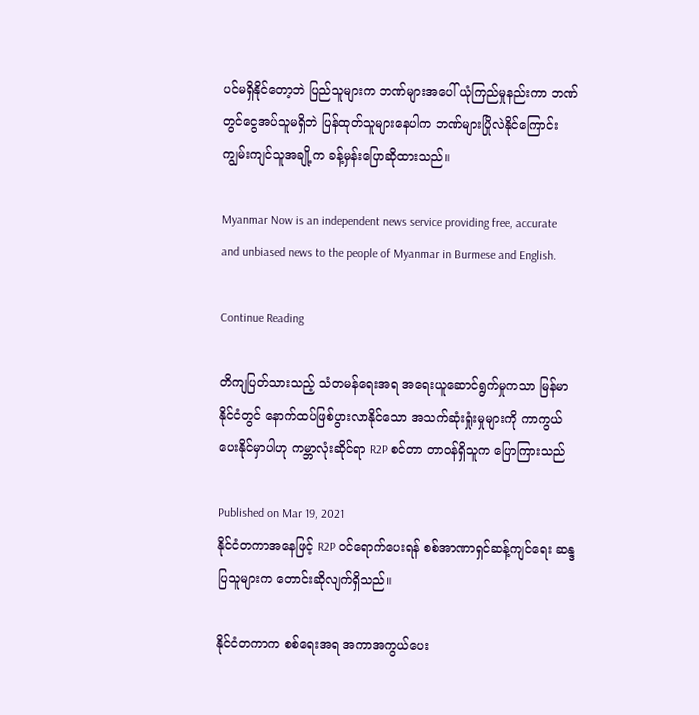ပင်မရှိနိုင်တော့ဘဲ ပြည်သူများက ဘဏ်များအပေါ် ယုံကြည်မှုနည်းကာ ဘဏ်တွင်ငွေအပ်သူမရှိဘဲ ပြန်ထုတ်သူများနေပါက ဘဏ်များပြိုလဲနိုင်ကြောင်း ကျွမ်းကျင်သူအချို့က ခန့်မှန်းပြောဆိုထားသည်။

Myanmar Now is an independent news service providing free, accurate and unbiased news to the people of Myanmar in Burmese and English.

Continue Reading

တိကျပြတ်သားသည့် သံတမန်ရေးအရ အရေးယူဆောင်ရွက်မှုကသာ မြန်မာနိုင်ငံတွင် နောက်ထပ်ဖြစ်ပွားလာနိုင်သော အသက်ဆုံးရှုံးမှုများကို ကာကွယ်ပေးနိုင်မှာပါဟု ကမ္ဘာလုံးဆိုင်ရာ R2P စင်တာ တာဝန်ရှိသူက ပြောကြားသည်

Published on Mar 19, 2021
နိုင်ငံတကာအနေဖြင့် R2P ဝင်ရောက်ပေးရန် စစ်အာဏာရှင်ဆန့်ကျင်ရေး ဆန္ဒပြသူများက တောင်းဆိုလျက်ရှိသည်။

နိုင်ငံတကာက စစ်ရေးအရ အကာအကွယ်ပေး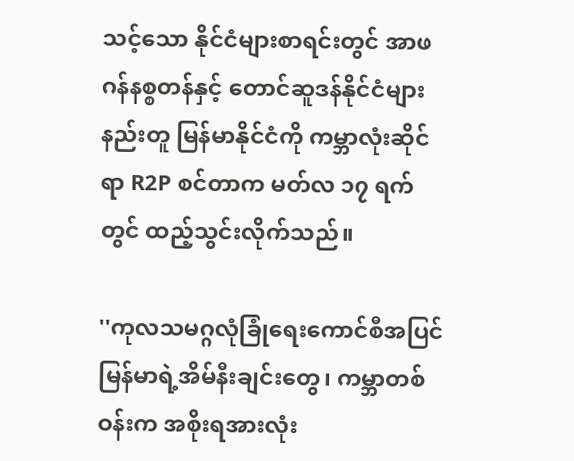သင့်သော နိုင်ငံများစာရင်းတွင် အာဖဂန်နစ္စတန်နှင့် တောင်ဆူဒန်နိုင်ငံများနည်းတူ မြန်မာနိုင်ငံကို ကမ္ဘာလုံးဆိုင်ရာ R2P စင်တာက မတ်လ ၁၇ ရက်တွင် ထည့်သွင်းလိုက်သည်။

''ကုလသမဂ္ဂလုံခြုံရေးကောင်စီအပြင် မြန်မာရဲ့အိမ်နီးချင်းတွေ၊ ကမ္ဘာတစ်ဝန်းက အစိုးရအားလုံး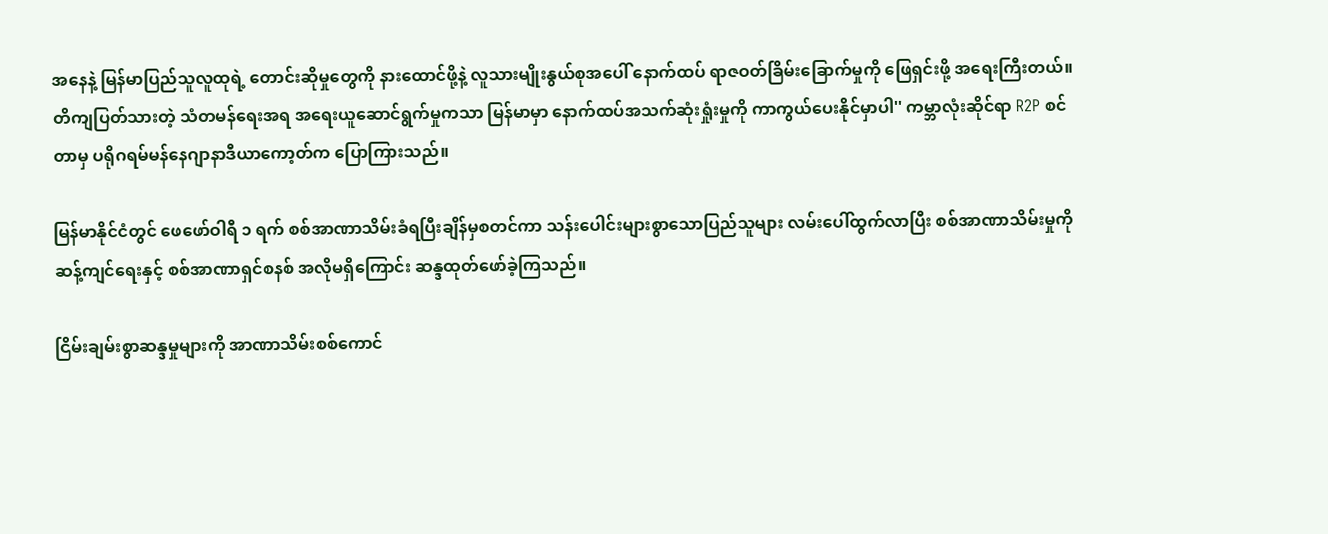အနေနဲ့ မြန်မာပြည်သူလူထုရဲ့ တောင်းဆိုမှုတွေကို နားထောင်ဖို့နဲ့ လူသားမျိုးနွယ်စုအပေါ် နောက်ထပ် ရာဇဝတ်ခြိမ်းခြောက်မှုကို ဖြေရှင်းဖို့ အရေးကြီးတယ်။ တိကျပြတ်သားတဲ့ သံတမန်ရေးအရ အရေးယူဆောင်ရွက်မှုကသာ မြန်မာမှာ နောက်ထပ်အသက်ဆုံးရှုံးမှုကို ကာကွယ်ပေးနိုင်မှာပါ'' ကမ္ဘာလုံးဆိုင်ရာ R2P စင်တာမှ ပရိုဂရမ်မန်နေဂျာနာဒီယာကော့တ်က ပြောကြားသည်။

မြန်မာနိုင်ငံတွင် ဖေဖော်ဝါရီ ၁ ရက် စစ်အာဏာသိမ်းခံရပြီးချိန်မှစတင်ကာ သန်းပေါင်းများစွာသောပြည်သူများ လမ်းပေါ်ထွက်လာပြီး စစ်အာဏာသိမ်းမှုကို ဆန့်ကျင်ရေးနှင့် စစ်အာဏာရှင်စနစ် အလိုမရှိကြောင်း ဆန္ဒထုတ်ဖော်ခဲ့ကြသည်။

ငြိမ်းချမ်းစွာဆန္ဒမှုများကို အာဏာသိမ်းစစ်ကောင်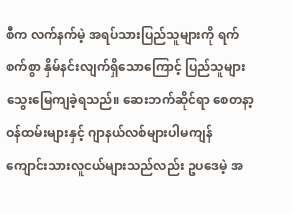စီက လက်နက်မဲ့ အရပ်သားပြည်သူများကို ရက်စက်စွာ နှိမ်နင်းလျက်ရှိသောကြောင့် ပြည်သူများ သွေးမြေကျခဲ့ရသည်။ ဆေးဘက်ဆိုင်ရာ စေတနာ့ဝန်ထမ်းများနှင့် ဂျာနယ်လစ်များပါမကျန် ကျောင်းသားလူငယ်များသည်လည်း ဥပဒေမဲ့ အ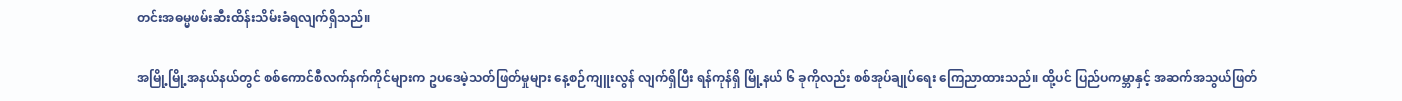တင်းအဓမ္မဖမ်းဆီးထိန်းသိမ်းခံရလျက်ရှိသည်။

အမြို့မြို့အနယ်နယ်တွင် စစ်ကောင်စီလက်နက်ကိုင်များက ဥပဒေမဲ့သတ်ဖြတ်မှုများ နေ့စဉ်ကျူးလွန် လျက်ရှိပြီး ရန်ကုန်ရှိ မြို့နယ် ၆ ခုကိုလည်း စစ်အုပ်ချုပ်ရေး ကြေညာထားသည်။ ထို့ပင် ပြည်ပကမ္ဘာနှင့် အဆက်အသွယ်ဖြတ်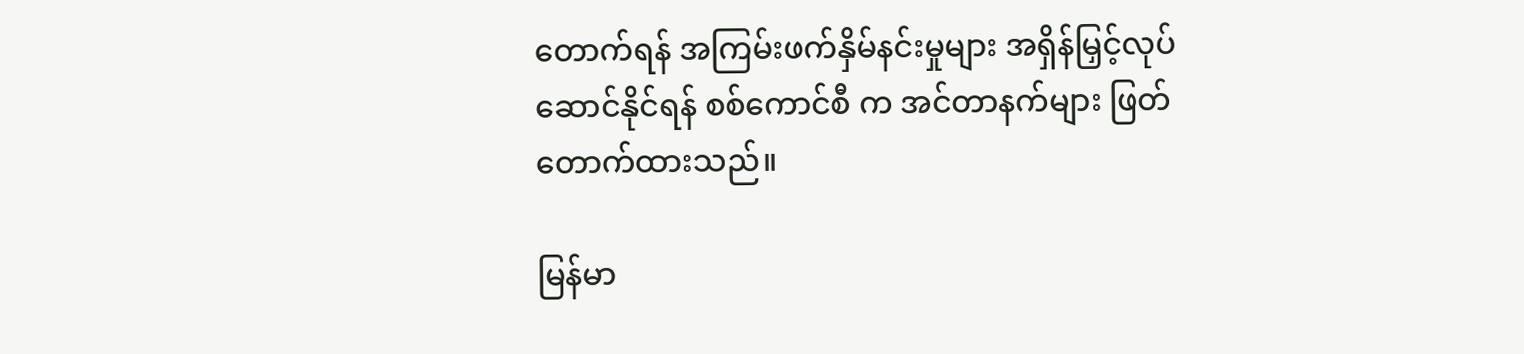တောက်ရန် အကြမ်းဖက်နှိမ်နင်းမှုများ အရှိန်မြှင့်လုပ်ဆောင်နိုင်ရန် စစ်ကောင်စီ က အင်တာနက်များ ဖြတ်တောက်ထားသည်။

မြန်မာ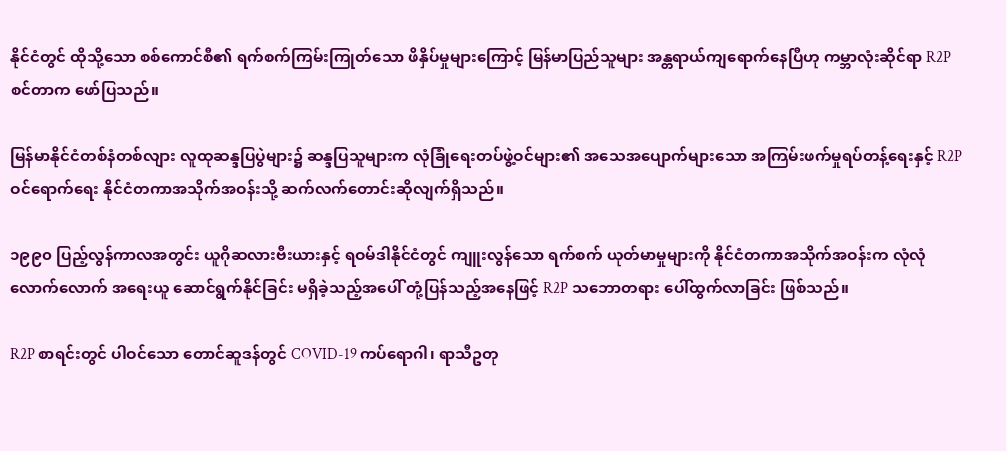နိုင်ငံတွင် ထိုသို့သော စစ်ကောင်စီ၏ ရက်စက်ကြမ်းကြုတ်သော ဖိနှိပ်မှုများကြောင့် မြန်မာပြည်သူများ အန္တရာယ်ကျရောက်နေပြီဟု ကမ္ဘာလုံးဆိုင်ရာ R2P စင်တာက ဖော်ပြသည်။

မြန်မာနိုင်ငံတစ်နံတစ်လျား လူထုဆန္ဒပြပွဲများ၌ ဆန္ဒပြသူများက လုံခြုံရေးတပ်ဖွဲ့ဝင်များ၏ အသေအပျောက်များသော အကြမ်းဖက်မှုရပ်တန့်ရေးနှင့် R2P ဝင်ရောက်ရေး နိုင်ငံတကာအသိုက်အဝန်းသို့ ဆက်လက်တောင်းဆိုလျက်ရှိသည်။

၁၉၉၀ ပြည့်လွန်ကာလအတွင်း ယူဂိုဆလားဗီးယားနှင့် ရဝမ်ဒါနိုင်ငံတွင် ကျူးလွန်သော ရက်စက် ယုတ်မာမှုများကို နိုင်ငံတကာအသိုက်အဝန်းက လုံလုံလောက်လောက် အရေးယူ ဆောင်ရွက်နိုင်ခြင်း မရှိခဲ့သည့်အပေါ် တုံ့ပြန်သည့်အနေဖြင့် R2P သဘောတရား ပေါ်ထွက်လာခြင်း ဖြစ်သည်။

R2P စာရင်းတွင် ပါဝင်သော တောင်ဆူဒန်တွင် COVID-19 ကပ်ရောဂါ၊ ရာသီဥတု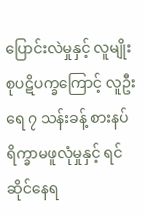ပြောင်းလဲမှုနှင့် လူမျိုးစုပဋိပက္ခကြောင့် လူဦးရေ ၇ သန်းခန့် စားနပ်ရိက္ခာမဖူလုံမှုနှင့် ရင်ဆိုင်နေရ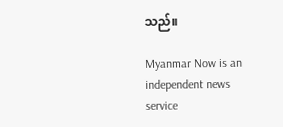သည်။

Myanmar Now is an independent news service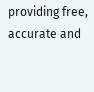providing free, accurate and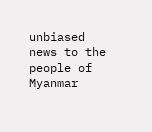unbiased news to the people of Myanmar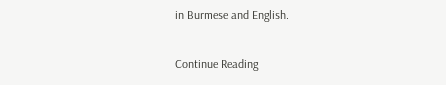in Burmese and English.

Continue Reading